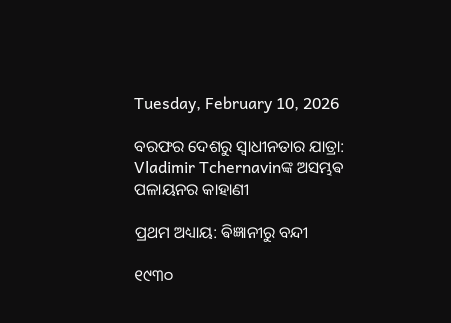Tuesday, February 10, 2026

ବରଫର ଦେଶରୁ ସ୍ୱାଧୀନତାର ଯାତ୍ରା: Vladimir Tchernavinଙ୍କ ଅସମ୍ଭଵ ପଳାୟନର କାହାଣୀ

ପ୍ରଥମ ଅଧ୍ୟାୟ: ଵିଜ୍ଞାନୀରୁ ବନ୍ଦୀ

୧୯୩୦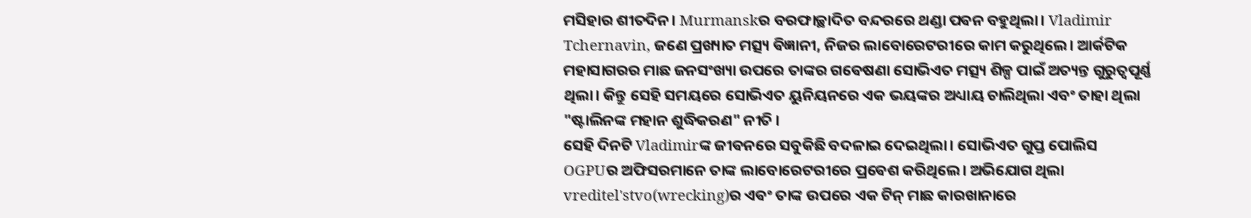ମସିହାର ଶୀତଦିନ। Murmanskର ବରଫାଚ୍ଛାଦିତ ବନ୍ଦରରେ ଥଣ୍ଡା ପଵନ ବହୁଥିଲା। Vladimir Tchernavin, ଜଣେ ପ୍ରଖ୍ୟାତ ମତ୍ସ୍ୟ ଵିଜ୍ଞାନୀ, ନିଜର ଲାବୋରେଟରୀରେ କାମ କରୁଥିଲେ। ଆର୍କଟିକ ମହାସାଗରର ମାଛ ଜନସଂଖ୍ୟା ଉପରେ ତାଙ୍କର ଗଵେଷଣା ସୋଭିଏତ ମତ୍ସ୍ୟ ଶିଳ୍ପ ପାଇଁ ଅତ୍ୟନ୍ତ ଗୁରୁତ୍ୱପୂର୍ଣ୍ଣ ଥିଲା। କିନ୍ତୁ ସେହି ସମୟରେ ସୋଭିଏତ ୟୁନିୟନରେ ଏକ ଭୟଙ୍କର ଅଧ୍ୟାୟ ଚାଲିଥିଲା ଏବଂ ତାହା ଥିଲା "ଷ୍ଟାଲିନଙ୍କ ମହାନ ଶୁଦ୍ଧିକରଣ" ନୀତି ।
ସେହି ଦିନଟି Vladimirଙ୍କ ଜୀଵନରେ ସବୁକିଛି ବଦଳାଇ ଦେଇଥିଲା। ସୋଭିଏତ ଗୁପ୍ତ ପୋଲିସ OGPUର ଅଫିସରମାନେ ତାଙ୍କ ଲାବୋରେଟରୀରେ ପ୍ରଵେଶ କରିଥିଲେ। ଅଭିଯୋଗ ଥିଲା vreditel'stvo(wrecking)ର ଏଵଂ ତାଙ୍କ ଉପରେ ଏକ ଟିନ୍ ମାଛ କାରଖାନାରେ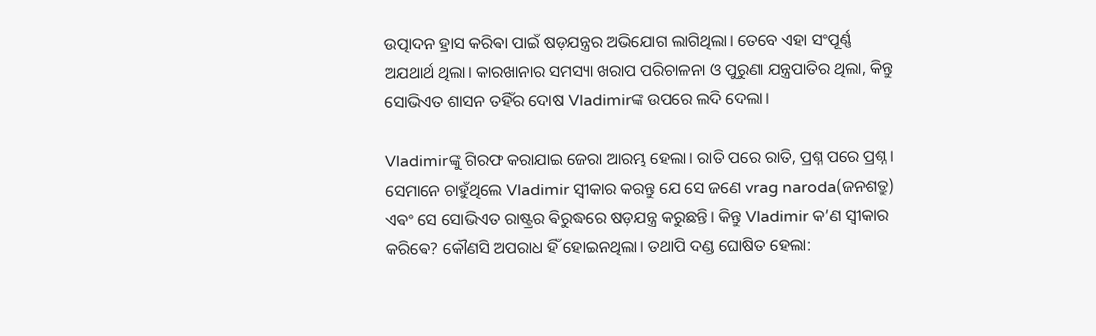ଉତ୍ପାଦନ ହ୍ରାସ କରିଵା ପାଇଁ ଷଡ଼ଯନ୍ତ୍ରର ଅଭିଯୋଗ ଲାଗିଥିଲା। ତେବେ ଏହା ସଂପୂର୍ଣ୍ଣ ଅଯଥାର୍ଥ ଥିଲା। କାରଖାନାର ସମସ୍ୟା ଖରାପ ପରିଚାଳନା ଓ ପୁରୁଣା ଯନ୍ତ୍ରପାତିର ଥିଲା, କିନ୍ତୁ ସୋଭିଏତ ଶାସନ ତହିଁର ଦୋଷ Vladimirଙ୍କ ଉପରେ ଲଦି ଦେଲା।

Vladimirଙ୍କୁ ଗିରଫ କରାଯାଇ ଜେରା ଆରମ୍ଭ ହେଲା। ରାତି ପରେ ରାତି, ପ୍ରଶ୍ନ ପରେ ପ୍ରଶ୍ନ । ସେମାନେ ଚାହୁଁଥିଲେ Vladimir ସ୍ୱୀକାର କରନ୍ତୁ ଯେ ସେ ଜଣେ vrag naroda(ଜନଶତ୍ରୁ) ଏଵଂ ସେ ସୋଭିଏତ ରାଷ୍ଟ୍ରର ଵିରୁଦ୍ଧରେ ଷଡ଼ଯନ୍ତ୍ର କରୁଛନ୍ତି। କିନ୍ତୁ Vladimir କ’ଣ ସ୍ୱୀକାର କରିଵେ? କୌଣସି ଅପରାଧ ହିଁ ହୋଇନଥିଲା। ତଥାପି ଦଣ୍ଡ ଘୋଷିତ ହେଲା: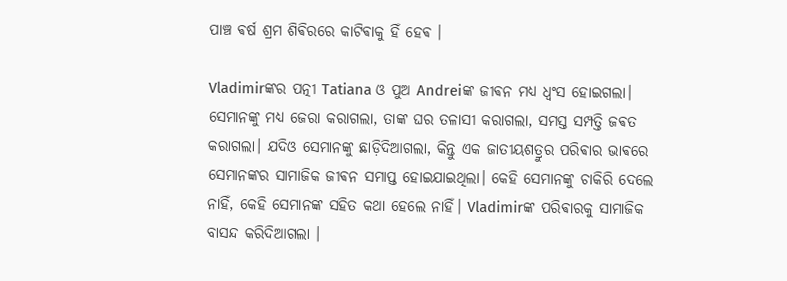ପାଞ୍ଚ ଵର୍ଷ ଶ୍ରମ ଶିଵିରରେ କାଟିଵାକୁ ହିଁ ହେଵ ।

Vladimirଙ୍କର ପତ୍ନୀ Tatiana ଓ ପୁଅ Andreiଙ୍କ ଜୀଵନ ମଧ୍ୟ ଧ୍ୱଂସ ହୋଇଗଲା। ସେମାନଙ୍କୁ ମଧ୍ୟ ଜେରା କରାଗଲା, ତାଙ୍କ ଘର ତଳାସୀ କରାଗଲା, ସମସ୍ତ ସମ୍ପତ୍ତି ଜଵତ କରାଗଲା। ଯଦିଓ ସେମାନଙ୍କୁ ଛାଡ଼ିଦିଆଗଲା, କିନ୍ତୁ ଏକ ଜାତୀୟଶତ୍ରୁର ପରିଵାର ଭାଵରେ ସେମାନଙ୍କର ସାମାଜିକ ଜୀଵନ ସମାପ୍ତ ହୋଇଯାଇଥିଲା। କେହି ସେମାନଙ୍କୁ ଚାକିରି ଦେଲେ ନାହିଁ, କେହି ସେମାନଙ୍କ ସହିତ କଥା ହେଲେ ନାହିଁ। Vladimirଙ୍କ ପରିଵାରକୁ ସାମାଜିକ ବାସନ୍ଦ କରିଦିଆଗଲା ।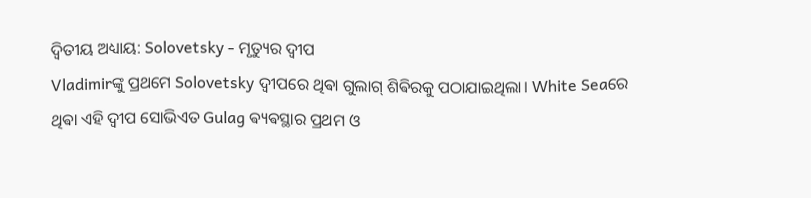ଦ୍ୱିତୀୟ ଅଧ୍ୟାୟ: Solovetsky - ମୃତ୍ୟୁର ଦ୍ୱୀପ
Vladimirଙ୍କୁ ପ୍ରଥମେ Solovetsky ଦ୍ୱୀପରେ ଥିଵା ଗୁଲାଗ୍ ଶିଵିରକୁ ପଠାଯାଇଥିଲା। White Seaରେ ଥିଵା ଏହି ଦ୍ୱୀପ ସୋଭିଏତ Gulag ଵ୍ୟଵସ୍ଥାର ପ୍ରଥମ ଓ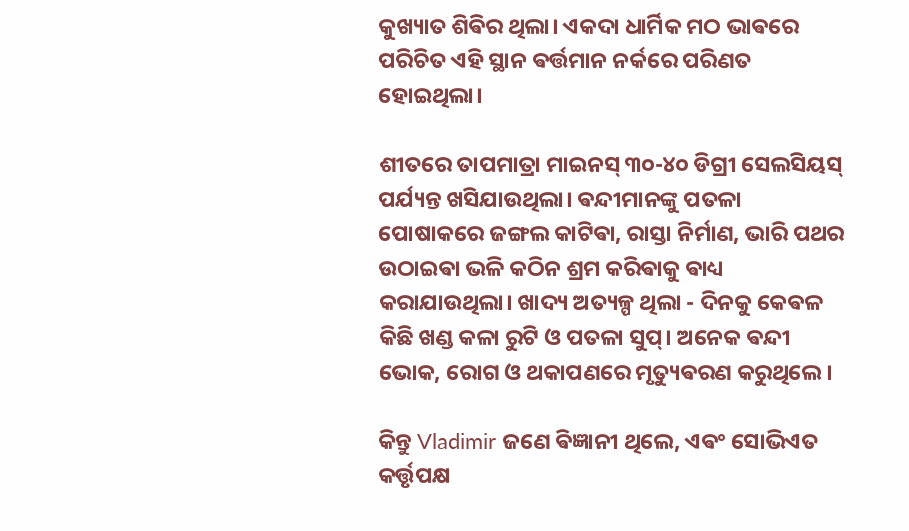କୁଖ୍ୟାତ ଶିଵିର ଥିଲା। ଏକଦା ଧାର୍ମିକ ମଠ ଭାଵରେ ପରିଚିତ ଏହି ସ୍ଥାନ ଵର୍ତ୍ତମାନ ନର୍କରେ ପରିଣତ ହୋଇଥିଲା।

ଶୀତରେ ତାପମାତ୍ରା ମାଇନସ୍ ୩୦-୪୦ ଡିଗ୍ରୀ ସେଲସିୟସ୍‌ ପର୍ଯ୍ୟନ୍ତ ଖସିଯାଉଥିଲା। ଵନ୍ଦୀମାନଙ୍କୁ ପତଳା ପୋଷାକରେ ଜଙ୍ଗଲ କାଟିଵା, ରାସ୍ତା ନିର୍ମାଣ, ଭାରି ପଥର ଉଠାଇଵା ଭଳି କଠିନ ଶ୍ରମ କରିଵାକୁ ଵାଧ୍ୟ କରାଯାଉଥିଲା। ଖାଦ୍ୟ ଅତ୍ୟଳ୍ପ ଥିଲା - ଦିନକୁ କେଵଳ କିଛି ଖଣ୍ଡ କଳା ରୁଟି ଓ ପତଳା ସୁପ୍। ଅନେକ ଵନ୍ଦୀ ଭୋକ, ରୋଗ ଓ ଥକାପଣରେ ମୃତ୍ୟୁଵରଣ କରୁଥିଲେ।

କିନ୍ତୁ Vladimir ଜଣେ ଵିଜ୍ଞାନୀ ଥିଲେ, ଏଵଂ ସୋଭିଏତ କର୍ତ୍ତୃପକ୍ଷ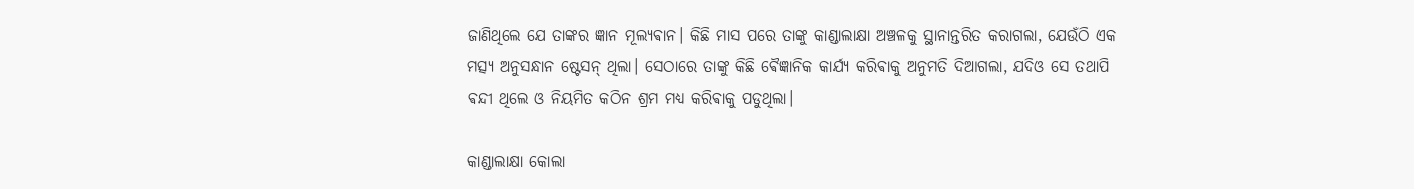ଜାଣିଥିଲେ ଯେ ତାଙ୍କର ଜ୍ଞାନ ମୂଲ୍ୟଵାନ। କିଛି ମାସ ପରେ ତାଙ୍କୁ କାଣ୍ଡାଲାକ୍ଷା ଅଞ୍ଚଳକୁ ସ୍ଥାନାନ୍ତରିତ କରାଗଲା, ଯେଉଁଠି ଏକ ମତ୍ସ୍ୟ ଅନୁସନ୍ଧାନ ଷ୍ଟେସନ୍ ଥିଲା। ସେଠାରେ ତାଙ୍କୁ କିଛି ଵୈଜ୍ଞାନିକ କାର୍ଯ୍ୟ କରିଵାକୁ ଅନୁମତି ଦିଆଗଲା, ଯଦିଓ ସେ ତଥାପି ଵନ୍ଦୀ ଥିଲେ ଓ ନିୟମିତ କଠିନ ଶ୍ରମ ମଧ୍ୟ କରିଵାକୁ ପଡୁଥିଲା।

କାଣ୍ଡାଲାକ୍ଷା କୋଲା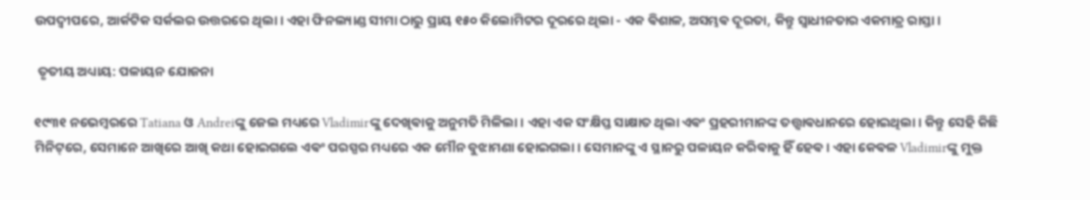ଉପଦ୍ୱୀପରେ, ଆର୍କଟିକ ସର୍କଲର ଉତ୍ତରରେ ଥିଲା। ଏହା ଫିନଲ୍ୟାଣ୍ଡ ସୀମା ଠାରୁ ପ୍ରାୟ ୧୫୦ କିଲୋମିଟର ଦୂରରେ ଥିଲା - ଏକ ଵିଶାଳ, ଅସମ୍ଭଵ ଦୂରତା, କିନ୍ତୁ ସ୍ୱାଧୀନତାର ଏକମାତ୍ର ରାସ୍ତା।

 ତୃତୀୟ ଅଧ୍ୟାୟ: ପଳାୟନ ଯୋଜନା

୧୯୩୧ ନଭେମ୍ଵରରେ Tatiana ଓ Andreiଙ୍କୁ ଜେଲ ମଧ୍ୟରେ Vladimirଙ୍କୁ ଦେଖିଵାକୁ ଅନୁମତି ମିଳିଲା। ଏହା ଏକ ସଂକ୍ଷିପ୍ତ ସାକ୍ଷାତ ଥିଲା ଏଵଂ ପ୍ରହରୀମାନଙ୍କ ତତ୍ତ୍ୱାଵଧାନରେ ହୋଇଥିଲା। କିନ୍ତୁ ସେହି କିଛି ମିନିଟ୍‌ରେ, ସେମାନେ ଆଖିରେ ଆଖି କଥା ହୋଇଗଲେ ଏଵଂ ପରସ୍ପର ମଧ୍ୟରେ ଏକ ମୌନ ବୁଝାମଣା ହୋଇଗଲା। ସେମାନଙ୍କୁ ଏ ସ୍ଥାନରୁ ପଳାୟନ କରିଵାକୁ ହିଁ ହେଵ। ଏହା କେଵଳ Vladimirଙ୍କୁ ମୁକ୍ତ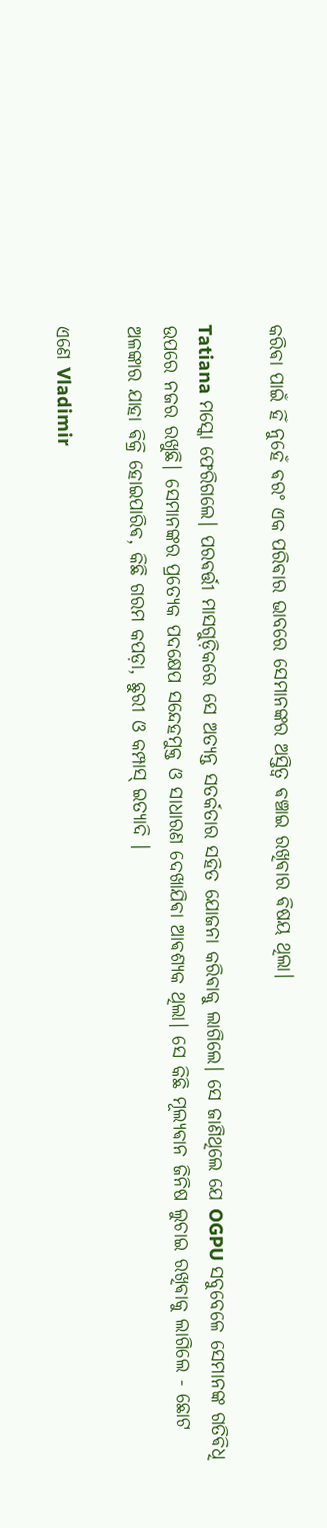କରିଵା ପାଇଁ ହିଁ ନୁହେଁ ଵରଂ ଏକ ପରିଵାର ଭାବରେ ସେମାନଙ୍କର ଅସ୍ତିତ୍ୱ ଵଞ୍ଚାଇ ରଖିଵାର ଵିଷୟ ଥିଲା।

Tatiana ମସ୍କୋ ଫେରିଗଲେ। ପରଵର୍ତ୍ତୀ ମାସଗୁଡ଼ିକରେ ସେ ଅତ୍ୟନ୍ତ ସତର୍କତାର ସହିତ ଯୋଜନା କରିଵାକୁ ଲାଗିଲେ। ସେ ଜାଣିଥିଲେ ଯେ OGPU ସବୁବେଳେ ସେମାନଙ୍କ ଗତିଵିଧି ଉପରେ ନଜର ରଖୁଛି। ସେମାନଙ୍କର ପ୍ରତ୍ୟେକ ପଦକ୍ଷେପ ସନ୍ଦେହମୁକ୍ତ ଓ ସାଧାରଣ ଦେଖାଯିଵା ଆଵଶ୍ୟକ ଥିଲା। ସେ କିଛି ମୂଲ୍ୟଵାନ ଜିନିଷ ଲୁଚାଇ ରଖିଵାକୁ ଲାଗିଲେ - ଛୋଟ ଅଳଙ୍କାର ଯାହା ଵିକ୍ରି ହୋଇପାରିଵ, କିଛି ଗରମ କପଡ଼ା, ଛୁରୀ ଓ କମ୍ପାସ୍ ଇତ୍ୟାଦି ।

ଏଣେ Vladimir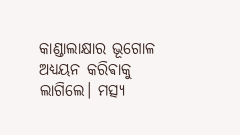କାଣ୍ଡାଲାକ୍ଷାର ଭୂଗୋଳ ଅଧ୍ୟୟନ କରିଵାକୁ ଲାଗିଲେ। ମତ୍ସ୍ୟ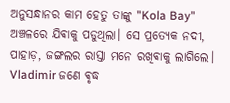ଅନୁସନ୍ଧାନର କାମ ହେତୁ ତାଙ୍କୁ "Kola Bay" ଅଞ୍ଚଳରେ ଯିଵାକୁ ପଡୁଥିଲା। ସେ ପ୍ରତ୍ୟେକ ନଦୀ, ପାହାଡ଼, ଜଙ୍ଗଲର ରାସ୍ତା ମନେ ରଖିଵାକୁ ଲାଗିଲେ। Vladimir ଜଣେ ଵୃଦ୍ଧ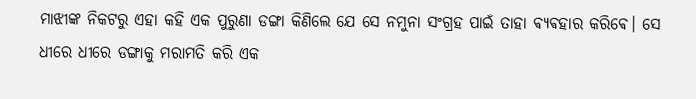ମାଝୀଙ୍କ ନିକଟରୁ ଏହା କହି ଏକ ପୁରୁଣା ଡଙ୍ଗା କିଣିଲେ ଯେ ସେ ନମୁନା ସଂଗ୍ରହ ପାଇଁ ତାହା ଵ୍ୟଵହାର କରିଵେ। ସେ ଧୀରେ ଧୀରେ ଡଙ୍ଗାକୁ ମରାମତି କରି ଏକ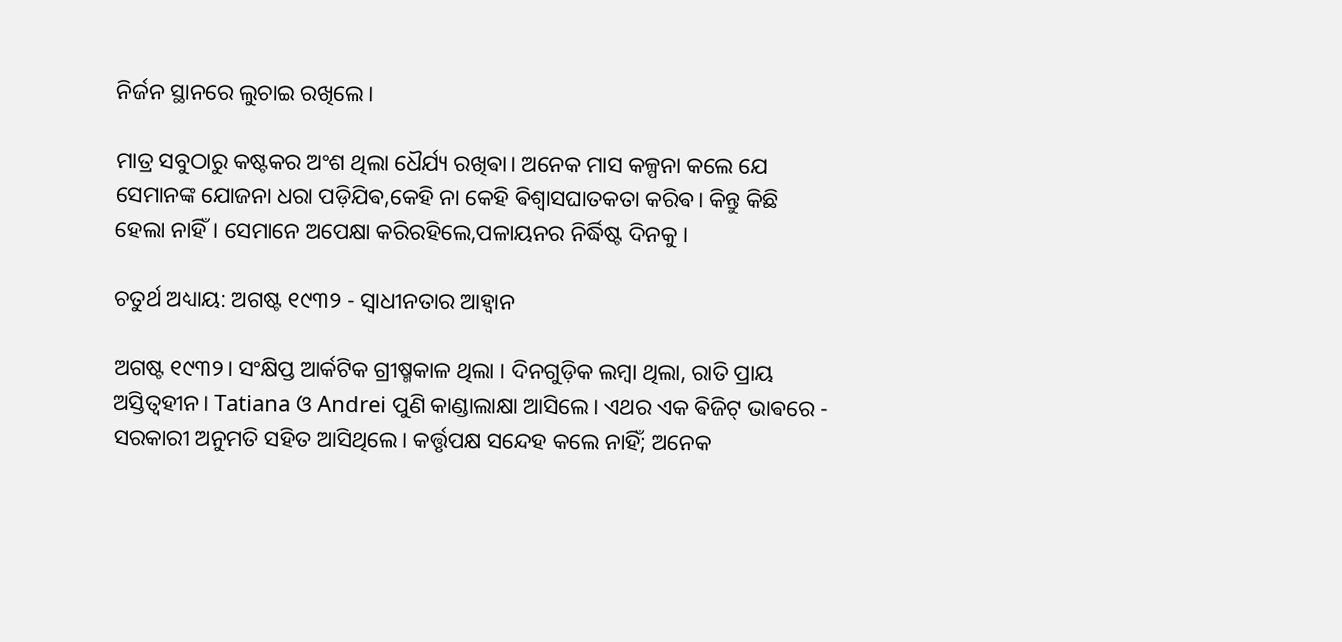ନିର୍ଜନ ସ୍ଥାନରେ ଲୁଚାଇ ରଖିଲେ।

ମାତ୍ର ସବୁଠାରୁ କଷ୍ଟକର ଅଂଶ ଥିଲା ଧୈର୍ଯ୍ୟ ରଖିଵା। ଅନେକ ମାସ କଳ୍ପନା କଲେ ଯେ ସେମାନଙ୍କ ଯୋଜନା ଧରା ପଡ଼ିଯିଵ,କେହି ନା କେହି ଵିଶ୍ୱାସଘାତକତା କରିଵ। କିନ୍ତୁ କିଛି ହେଲା ନାହିଁ। ସେମାନେ ଅପେକ୍ଷା କରିରହିଲେ,ପଳାୟନର ନିର୍ଦ୍ଧିଷ୍ଟ ଦିନକୁ ।

ଚତୁର୍ଥ ଅଧ୍ୟାୟ: ଅଗଷ୍ଟ ୧୯୩୨ - ସ୍ୱାଧୀନତାର ଆହ୍ଵାନ

ଅଗଷ୍ଟ ୧୯୩୨। ସଂକ୍ଷିପ୍ତ ଆର୍କଟିକ ଗ୍ରୀଷ୍ମକାଳ ଥିଲା । ଦିନଗୁଡ଼ିକ ଲମ୍ଵା ଥିଲା, ରାତି ପ୍ରାୟ ଅସ୍ତିତ୍ୱହୀନ। Tatiana ଓ Andrei ପୁଣି କାଣ୍ଡାଲାକ୍ଷା ଆସିଲେ। ଏଥର ଏକ ଵିଜିଟ୍ ଭାଵରେ - ସରକାରୀ ଅନୁମତି ସହିତ ଆସିଥିଲେ। କର୍ତ୍ତୃପକ୍ଷ ସନ୍ଦେହ କଲେ ନାହିଁ; ଅନେକ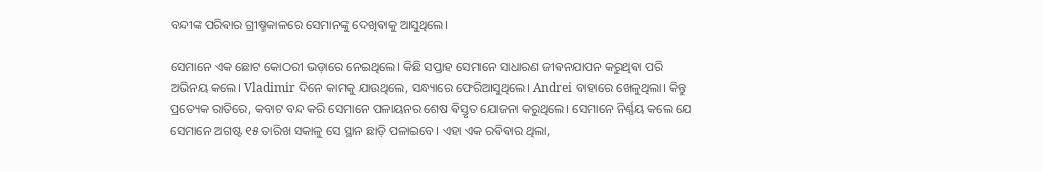ବନ୍ଦୀଙ୍କ ପରିଵାର ଗ୍ରୀଷ୍ମକାଳରେ ସେମାନଙ୍କୁ ଦେଖିଵାକୁ ଆସୁଥିଲେ।

ସେମାନେ ଏକ ଛୋଟ କୋଠରୀ ଭଡ଼ାରେ ନେଇଥିଲେ। କିଛି ସପ୍ତାହ ସେମାନେ ସାଧାରଣ ଜୀଵନଯାପନ କରୁଥିଵା ପରି ଅଭିନୟ କଲେ। Vladimir ଦିନେ କାମକୁ ଯାଉଥିଲେ, ସନ୍ଧ୍ୟାରେ ଫେରିଆସୁଥିଲେ। Andrei ବାହାରେ ଖେଳୁଥିଲା। କିନ୍ତୁ ପ୍ରତ୍ୟେକ ରାତିରେ, କବାଟ ବନ୍ଦ କରି ସେମାନେ ପଳାୟନର ଶେଷ ଵିସ୍ତୃତ ଯୋଜନା କରୁଥିଲେ। ସେମାନେ ନିର୍ଣ୍ଣୟ କଲେ ଯେ ସେମାନେ ଅଗଷ୍ଟ ୧୫ ତାରିଖ ସକାଳୁ ସେ ସ୍ଥାନ ଛାଡ଼ି ପଳାଇବେ। ଏହା ଏକ ରଵିଵାର ଥିଲା,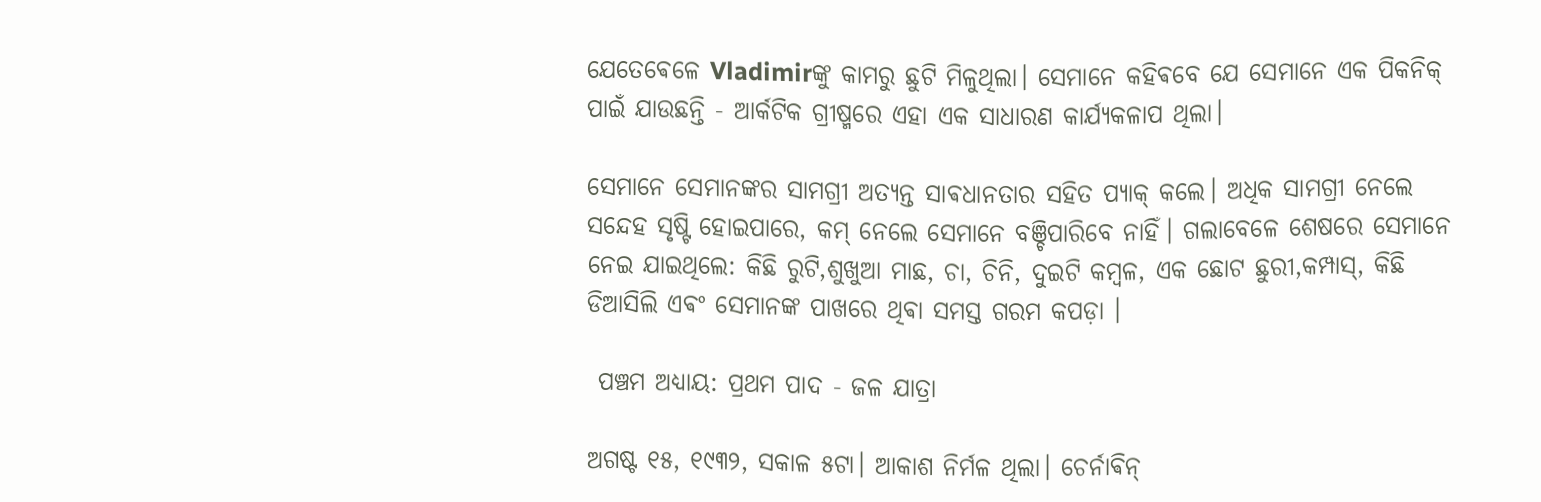ଯେତେଵେଳେ Vladimirଙ୍କୁ କାମରୁ ଛୁଟି ମିଳୁଥିଲା। ସେମାନେ କହିଵବେ ଯେ ସେମାନେ ଏକ ପିକନିକ୍‌ ପାଇଁ ଯାଉଛନ୍ତି - ଆର୍କଟିକ ଗ୍ରୀଷ୍ମରେ ଏହା ଏକ ସାଧାରଣ କାର୍ଯ୍ୟକଳାପ ଥିଲା।

ସେମାନେ ସେମାନଙ୍କର ସାମଗ୍ରୀ ଅତ୍ୟନ୍ତ ସାଵଧାନତାର ସହିତ ପ୍ୟାକ୍ କଲେ। ଅଧିକ ସାମଗ୍ରୀ ନେଲେ ସନ୍ଦେହ ସୃଷ୍ଟି ହୋଇପାରେ, କମ୍ ନେଲେ ସେମାନେ ବଞ୍ଚିପାରିବେ ନାହିଁ। ଗଲାବେଳେ ଶେଷରେ ସେମାନେ ନେଇ ଯାଇଥିଲେ: କିଛି ରୁଟି,ଶୁଖୁଆ ମାଛ, ଚା, ଚିନି, ଦୁଇଟି କମ୍ଵଳ, ଏକ ଛୋଟ ଛୁରୀ,କମ୍ପାସ୍, କିଛି ଡିଆସିଲି ଏଵଂ ସେମାନଙ୍କ ପାଖରେ ଥିଵା ସମସ୍ତ ଗରମ କପଡ଼ା ।

 ପଞ୍ଚମ ଅଧ୍ୟାୟ: ପ୍ରଥମ ପାଦ - ଜଳ ଯାତ୍ରା

ଅଗଷ୍ଟ ୧୫, ୧୯୩୨, ସକାଳ ୫ଟା। ଆକାଶ ନିର୍ମଳ ଥିଲା। ଚେର୍ନାଵିନ୍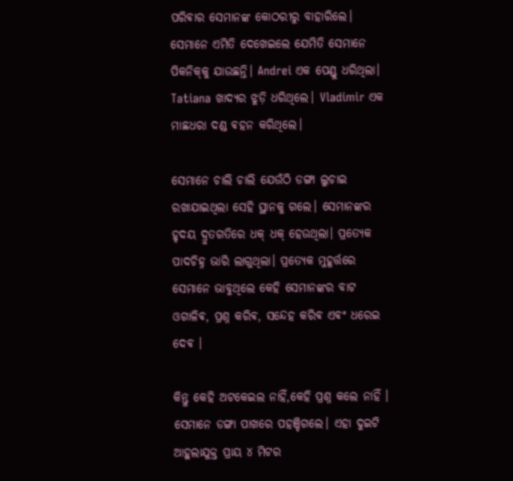ପରିଵାର ସେମାନଙ୍କ କୋଠରୀରୁ ବାହାରିଲେ। ସେମାନେ ଏମିତି ଦେଖେଇଲେ ଯେମିତି ସେମାନେ ପିକନିକ୍‌କୁ ଯାଉଛନ୍ତି। Andrei ଏକ ପେଣ୍ଡୁ ଧରିଥିଲା। Tatiana ଖାଦ୍ୟର ଝୁଡ଼ି ଧରିଥିଲେ। Vladimir ଏକ ମାଛଧରା ଦଣ୍ଡ ଵହନ କରିଥିଲେ।

ସେମାନେ ଚାଲି ଚାଲି ଯେଉଁଠି ଡଙ୍ଗା ଲୁଚାଇ ରଖାଯାଇଥିଲା ସେହି ସ୍ଥାନକୁ ଗଲେ। ସେମାନଙ୍କର ହୃଦୟ ଦ୍ରୁତଗତିରେ ଧକ୍ ଧକ୍ ହେଉଥିଲା। ପ୍ରତ୍ୟେକ ପାଦଚିହ୍ନ ଭାରି ଲାଗୁଥିଲା। ପ୍ରତ୍ୟେକ ମୁହୂର୍ତ୍ତରେ ସେମାନେ ଭାବୁଥିଲେ କେହି ସେମାନଙ୍କର ବାଟ ଓଗାଳିଵ, ପ୍ରଶ୍ନ କରିଵ, ସନ୍ଦେହ କରିଵ ଏଵଂ ଧରେଇ ଦେଵ ।

କିନ୍ତୁ କେହି ଅଟକେଇଲ ନାହିଁ,କେହି ପ୍ରଶ୍ନ କଲେ ନାହିଁ । ସେମାନେ ଡଙ୍ଗା ପାଖରେ ପହଞ୍ଚିଗଲେ। ଏହା ଦୁଇଟି ଆହୁଲାଯୁକ୍ତ ପ୍ରାୟ ୪ ମିଟର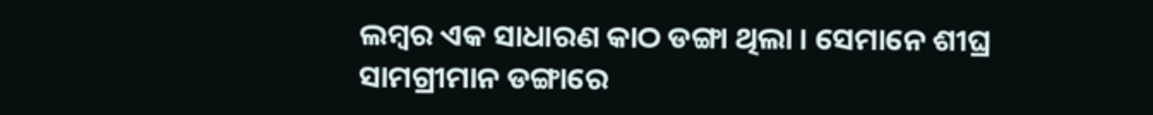ଲମ୍ଵର ଏକ ସାଧାରଣ କାଠ ଡଙ୍ଗା ଥିଲା ।‌ ସେମାନେ ଶୀଘ୍ର ସାମଗ୍ରୀମାନ ଡଙ୍ଗାରେ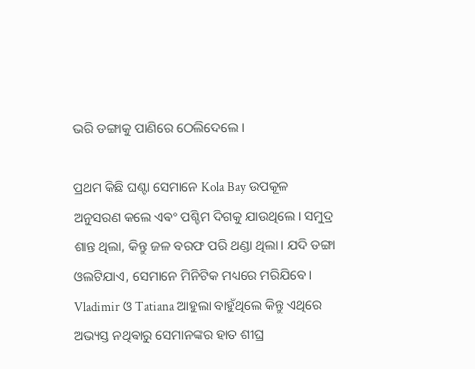ଭରି ଡଙ୍ଗାକୁ ପାଣିରେ ଠେଲିଦେଲେ।

ପ୍ରଥମ କିଛି ଘଣ୍ଟା ସେମାନେ Kola Bay ଉପକୂଳ ଅନୁସରଣ କଲେ ଏଵଂ ପଶ୍ଚିମ ଦିଗକୁ ଯାଉଥିଲେ। ସମୁଦ୍ର ଶାନ୍ତ ଥିଲା, କିନ୍ତୁ ଜଳ ବରଫ ପରି ଥଣ୍ଡା ଥିଲା। ଯଦି ଡଙ୍ଗା ଓଲଟିଯାଏ, ସେମାନେ ମିନିଟିକ ମଧ୍ୟରେ ମରିଯିବେ। Vladimir ଓ Tatiana ଆହୁଲା ବାହୁଁଥିଲେ କିନ୍ତୁ ଏଥିରେ ଅଭ୍ୟସ୍ତ ନଥିଵାରୁ ସେମାନଙ୍କର ହାତ ଶୀଘ୍ର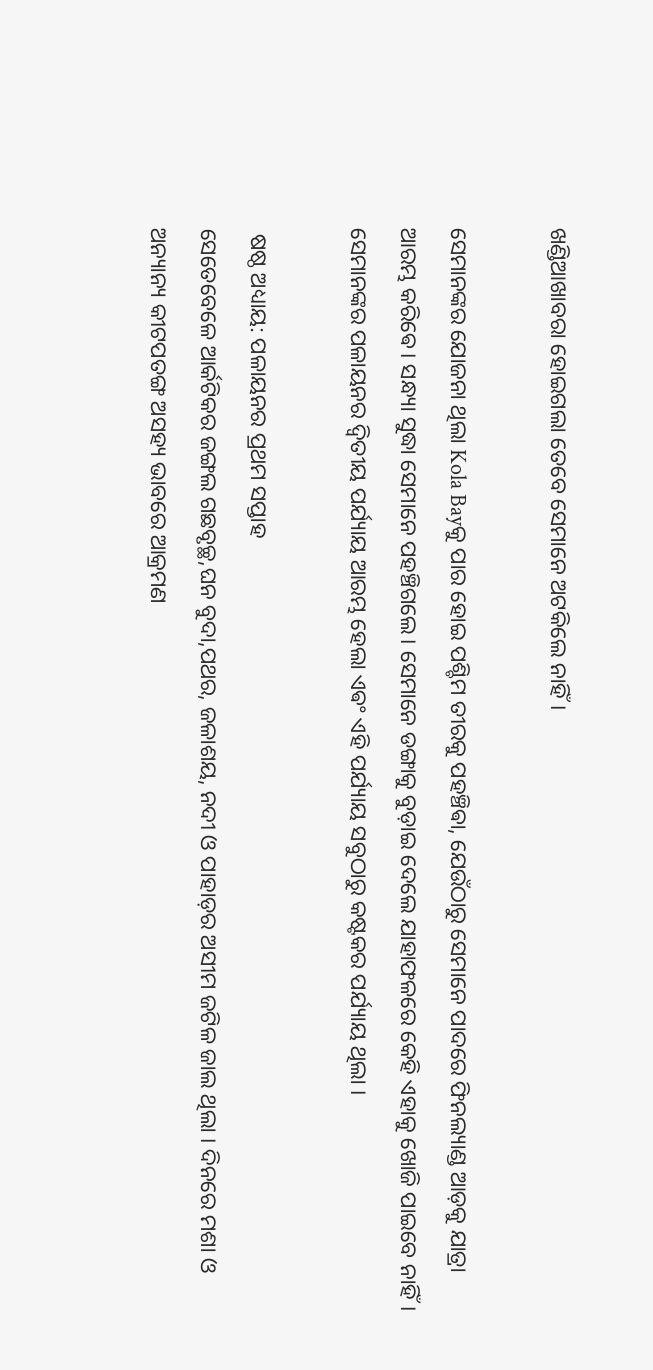ଖଣ୍ଡିଆଖାବରା ହୋଇଗଲା ତେବେ ସେମାନେ ଅଟକିଲେ ନାହିଁ।

ସେମାନଙ୍କର ଯୋଜନା ଥିଲା Kola Bayକୁ ପାର ହୋଇ ପଶ୍ଚିମ ତୀରକୁ ପହଞ୍ଚିଵା, ଯେଉଁଠାରୁ ସେମାନେ ପାଦରେ ଫିନଲ୍ୟାଣ୍ଡ ଆଡ଼କୁ ଯାତ୍ରା ଆରମ୍ଭ କରିଵେ। ସନ୍ଧ୍ୟା ସୁଦ୍ଧା ସେମାନେ ପହଞ୍ଚିଗଲେ। ସେମାନେ ଡଙ୍ଗାକୁ ବୁଡ଼ାଇ ଦେଲେ ଯାହାଫଳରେ କେହି ଏହାକୁ ଖୋଜି ପାଇବେ ନାହିଁ। ସେମାନଙ୍କର ପଳାୟନର ଦ୍ୱିତୀୟ ପର୍ଯ୍ୟାୟ ଆରମ୍ଭ ହେଲା ଏଵଂ ଏହି ପର୍ଯ୍ୟାୟ ସବୁଠାରୁ କଷ୍ଟକର ପର୍ଯ୍ୟାୟ ଥିଲା ।

 ଷଷ୍ଠ ଅଧ୍ୟାୟ: ପଳାୟନର ପ୍ରଥମ ସପ୍ତାହ
ସେତେବେଳେ ଆର୍କଟିକର ଜଙ୍ଗଲ ଗଛବୃଚ୍ଛ,ଘନ ବୁଦା,ପଥର, ଜଳାଶୟ, ନଦୀ ଓ ପାହାଡ଼ର ଅସୀମ ଜଟିଳ ଜାଲ ଥିଲା । ଦିନରେ ମଶା ଓ ଅନ୍ୟାନ୍ୟ କୀଟପତଙ୍ଗ ଅସହ୍ୟ ଭାବରେ ଆକ୍ରମଣ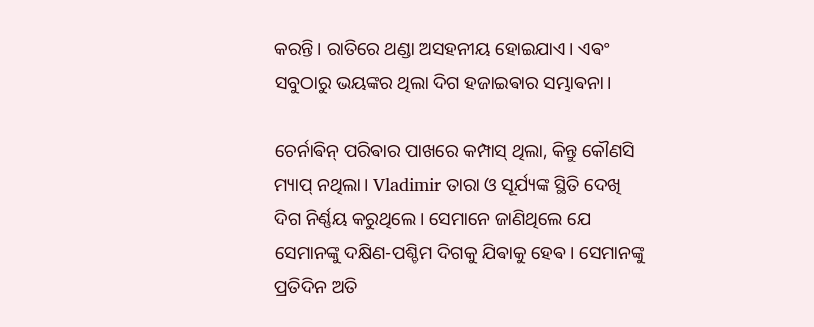କରନ୍ତି। ରାତିରେ ଥଣ୍ଡା ଅସହନୀୟ ହୋଇଯାଏ। ଏଵଂ ସବୁଠାରୁ ଭୟଙ୍କର ଥିଲା ଦିଗ ହଜାଇଵାର ସମ୍ଭାଵନା।

ଚେର୍ନାଵିନ୍ ପରିଵାର ପାଖରେ କମ୍ପାସ୍ ଥିଲା, କିନ୍ତୁ କୌଣସି ମ୍ୟାପ୍ ନଥିଲା। Vladimir ତାରା ଓ ସୂର୍ଯ୍ୟଙ୍କ ସ୍ଥିତି ଦେଖି ଦିଗ ନିର୍ଣ୍ଣୟ କରୁଥିଲେ। ସେମାନେ ଜାଣିଥିଲେ ଯେ ସେମାନଙ୍କୁ ଦକ୍ଷିଣ-ପଶ୍ଚିମ ଦିଗକୁ ଯିଵାକୁ ହେଵ। ସେମାନଙ୍କୁ ପ୍ରତିଦିନ ଅତି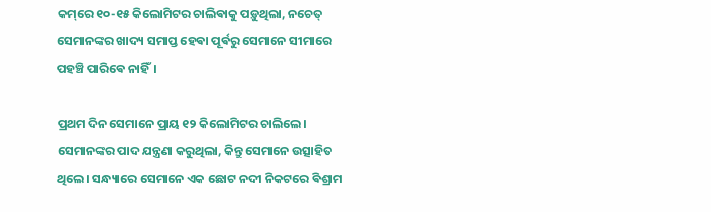କମ୍‌ରେ ୧୦-୧୫ କିଲୋମିଟର ଚାଲିଵାକୁ ପଡ଼ୁଥିଲା, ନଚେତ୍ ସେମାନଙ୍କର ଖାଦ୍ୟ ସମାପ୍ତ ହେଵା ପୂର୍ଵରୁ ସେମାନେ ସୀମାରେ ପହଞ୍ଚି ପାରିଵେ ନାହିଁ।

ପ୍ରଥମ ଦିନ ସେମାନେ ପ୍ରାୟ ୧୨ କିଲୋମିଟର ଚାଲିଲେ। ସେମାନଙ୍କର ପାଦ ଯନ୍ତ୍ରଣା କରୁଥିଲା, କିନ୍ତୁ ସେମାନେ ଉତ୍ସାହିତ ଥିଲେ। ସନ୍ଧ୍ୟାରେ ସେମାନେ ଏକ ଛୋଟ ନଦୀ ନିକଟରେ ଵିଶ୍ରାମ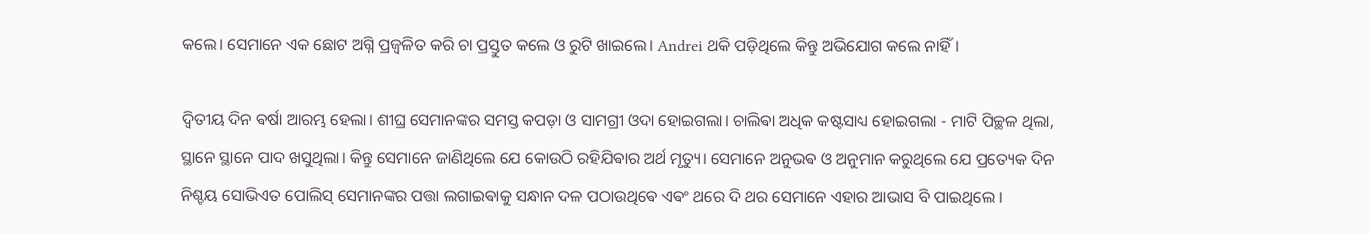କଲେ। ସେମାନେ ଏକ ଛୋଟ ଅଗ୍ନି ପ୍ରଜ୍ୱଳିତ କରି ଚା ପ୍ରସ୍ତୁତ କଲେ ଓ ରୁଟି ଖାଇଲେ। Andrei ଥକି ପଡ଼ିଥିଲେ କିନ୍ତୁ ଅଭିଯୋଗ କଲେ ନାହିଁ।

ଦ୍ୱିତୀୟ ଦିନ ଵର୍ଷା ଆରମ୍ଭ ହେଲା। ଶୀଘ୍ର ସେମାନଙ୍କର ସମସ୍ତ କପଡ଼ା ଓ ସାମଗ୍ରୀ ଓଦା ହୋଇଗଲା। ଚାଲିଵା ଅଧିକ କଷ୍ଟସାଧ୍ୟ ହୋଇଗଲା - ମାଟି ପିଚ୍ଛଳ ଥିଲା, ସ୍ଥାନେ ସ୍ଥାନେ ପାଦ ଖସୁଥିଲା। କିନ୍ତୁ ସେମାନେ ଜାଣିଥିଲେ ଯେ କୋଉଠି ରହିଯିଵାର ଅର୍ଥ ମୃତ୍ୟୁ। ସେମାନେ ଅନୁଭଵ ଓ ଅନୁମାନ କରୁଥିଲେ ଯେ ପ୍ରତ୍ୟେକ ଦିନ ନିଶ୍ଚୟ ସୋଭିଏତ ପୋଲିସ୍ ସେମାନଙ୍କର ପତ୍ତା ଲଗାଇଵାକୁ ସନ୍ଧାନ ଦଳ ପଠାଉଥିଵେ ଏଵଂ ଥରେ ଦି ଥର ସେମାନେ ଏହାର ଆଭାସ ବି ପାଇଥିଲେ ।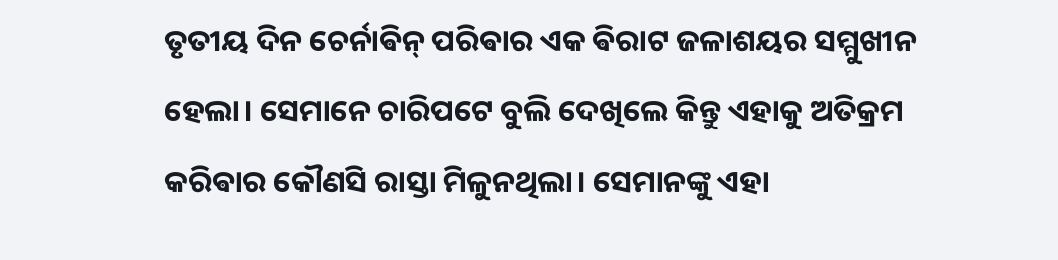ତୃତୀୟ ଦିନ ଚେର୍ନାଵିନ୍ ପରିଵାର ଏକ ଵିରାଟ ଜଳାଶୟର ସମ୍ମୁଖୀନ ହେଲା। ସେମାନେ ଚାରିପଟେ ବୁଲି ଦେଖିଲେ କିନ୍ତୁ ଏହାକୁ ଅତିକ୍ରମ କରିଵାର କୌଣସି ରାସ୍ତା ମିଳୁନଥିଲା। ସେମାନଙ୍କୁ ଏହା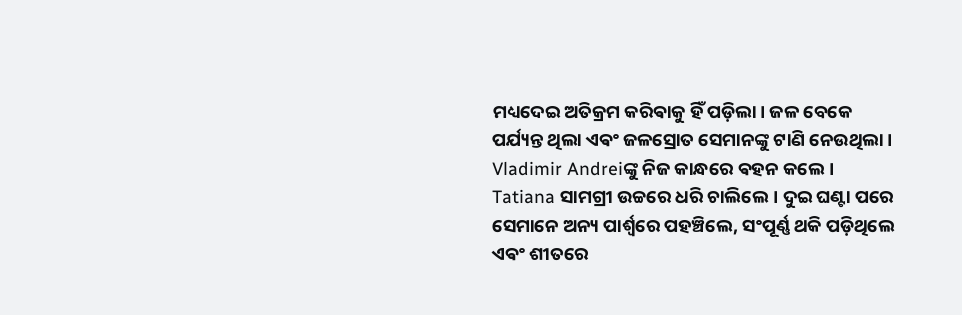ମଧ୍ୟଦେଇ ଅତିକ୍ରମ କରିଵାକୁ ହିଁ ପଡ଼ିଲା। ଜଳ ବେକେ ପର୍ଯ୍ୟନ୍ତ ଥିଲା ଏଵଂ ଜଳସ୍ରୋତ ସେମାନଙ୍କୁ ଟାଣି ନେଉଥିଲା। Vladimir Andreiଙ୍କୁ ନିଜ କାନ୍ଧରେ ଵହନ କଲେ। Tatiana ସାମଗ୍ରୀ ଉଚ୍ଚରେ ଧରି ଚାଲିଲେ। ଦୁଇ ଘଣ୍ଟା ପରେ ସେମାନେ ଅନ୍ୟ ପାର୍ଶ୍ୱରେ ପହଞ୍ଚିଲେ, ସଂପୂର୍ଣ୍ଣ ଥକି ପଡ଼ିଥିଲେ ଏଵଂ ଶୀତରେ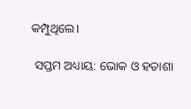କମ୍ପୁଥିଲେ।

 ସପ୍ତମ ଅଧ୍ୟାୟ: ଭୋକ ଓ ହତାଶା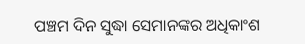ପଞ୍ଚମ ଦିନ ସୁଦ୍ଧା ସେମାନଙ୍କର ଅଧିକାଂଶ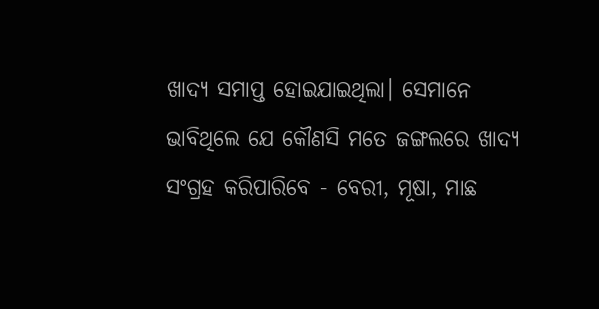ଖାଦ୍ୟ ସମାପ୍ତ ହୋଇଯାଇଥିଲା। ସେମାନେ ଭାବିଥିଲେ ଯେ କୌଣସି ମତେ ଜଙ୍ଗଲରେ ଖାଦ୍ୟ ସଂଗ୍ରହ କରିପାରିବେ - ବେରୀ, ମୂଷା, ମାଛ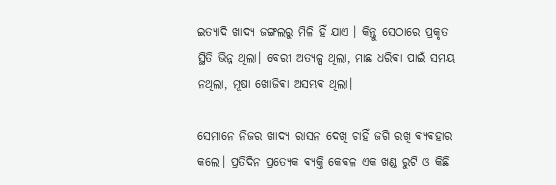ଇତ୍ୟାଦି ଖାଦ୍ୟ ଜଙ୍ଗଲରୁ ମିଳି ହିଁ ଯାଏ । କିନ୍ତୁ ସେଠାରେ ପ୍ରକୃତ ସ୍ଥିତି ଭିନ୍ନ ଥିଲା। ବେରୀ ଅତ୍ୟଳ୍ପ ଥିଲା, ମାଛ ଧରିଵା ପାଇଁ ସମୟ ନଥିଲା, ମୂଷା ଖୋଜିଵା ଅସମ୍ଭଵ ଥିଲା।

ସେମାନେ ନିଜର ଖାଦ୍ୟ ରାସନ ଦେଖି ଚାହିଁ ଜଗି ରଖି ଵ୍ୟଵହାର କଲେ। ପ୍ରତିଦିନ ପ୍ରତ୍ୟେକ ଵ୍ୟକ୍ତି କେଵଳ ଏକ ଖଣ୍ଡ ରୁଟି ଓ କିଛି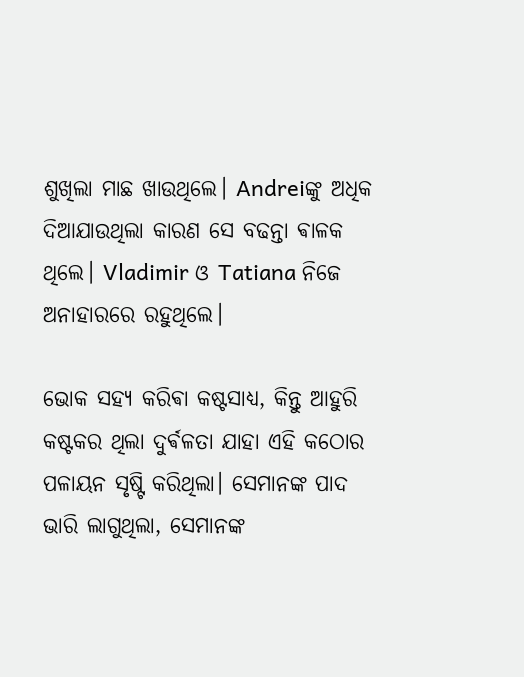ଶୁଖିଲା ମାଛ ଖାଉଥିଲେ। Andreiଙ୍କୁ ଅଧିକ ଦିଆଯାଉଥିଲା କାରଣ ସେ ବଢନ୍ତା ଵାଳକ ଥିଲେ। Vladimir ଓ Tatiana ନିଜେ ଅନାହାରରେ ରହୁଥିଲେ।

ଭୋକ ସହ୍ୟ କରିଵା କଷ୍ଟସାଧ୍ୟ, କିନ୍ତୁ ଆହୁରି କଷ୍ଟକର ଥିଲା ଦୁର୍ଵଳତା ଯାହା ଏହି କଠୋର ପଳାୟନ ସୃଷ୍ଟି କରିଥିଲା। ସେମାନଙ୍କ ପାଦ ଭାରି ଲାଗୁଥିଲା, ସେମାନଙ୍କ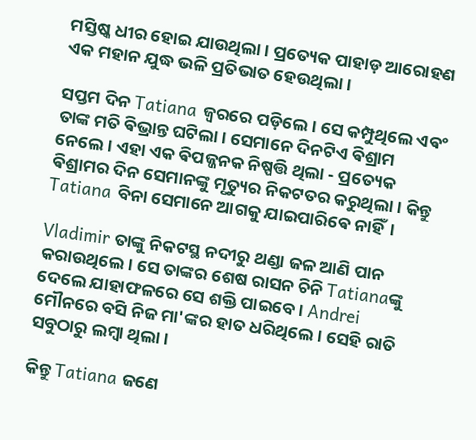ମସ୍ତିଷ୍କ ଧୀର ହୋଇ ଯାଉଥିଲା। ପ୍ରତ୍ୟେକ ପାହାଡ଼ ଆରୋହଣ ଏକ ମହାନ ଯୁଦ୍ଧ ଭଳି ପ୍ରତିଭାତ ହେଉଥିଲା।

ସପ୍ତମ ଦିନ Tatiana ଜ୍ୱରରେ ପଡ଼ିଲେ। ସେ କମ୍ପୁଥିଲେ ଏଵଂ ତାଙ୍କ ମତି ଵିଭ୍ରାନ୍ତ ଘଟିଲା। ସେମାନେ ଦିନଟିଏ ଵିଶ୍ରାମ ନେଲେ। ଏହା ଏକ ଵିପଜ୍ଜନକ ନିଷ୍ପତ୍ତି ଥିଲା - ପ୍ରତ୍ୟେକ ଵିଶ୍ରାମର ଦିନ ସେମାନଙ୍କୁ ମୃତ୍ୟୁର ନିକଟତର କରୁଥିଲା। କିନ୍ତୁ Tatiana ବିନା ସେମାନେ ଆଗକୁ ଯାଇପାରିଵେ ନାହିଁ।

Vladimir ତାଙ୍କୁ ନିକଟସ୍ଥ ନଦୀରୁ ଥଣ୍ଡା ଜଳ ଆଣି ପାନ କରାଉଥିଲେ। ସେ ତାଙ୍କର ଶେଷ ରାସନ ଚିନି Tatianaଙ୍କୁ ଦେଲେ ଯାହାଫଳରେ ସେ ଶକ୍ତି ପାଇବେ। Andrei ମୌନରେ ବସି ନିଜ ମା'ଙ୍କର ହାତ ଧରିଥିଲେ। ସେହି ରାତି ସବୁଠାରୁ ଲମ୍ଵା ଥିଲା।

କିନ୍ତୁ Tatiana ଜଣେ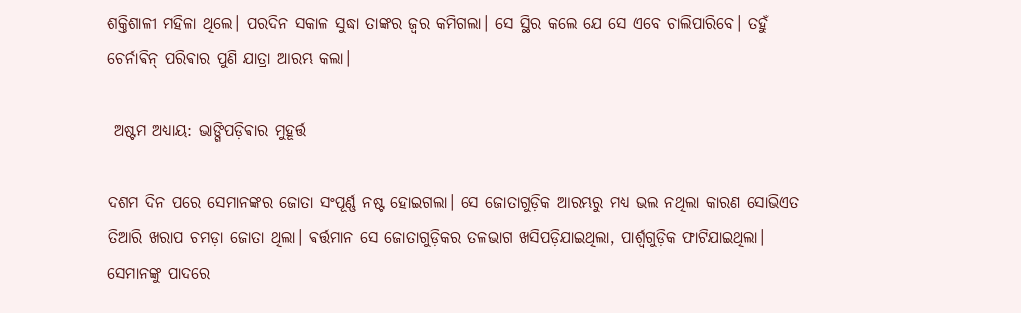ଶକ୍ତିଶାଳୀ ମହିଳା ଥିଲେ। ପରଦିନ ସକାଳ ସୁଦ୍ଧା ତାଙ୍କର ଜ୍ୱର କମିଗଲା। ସେ ସ୍ଥିର କଲେ ଯେ ସେ ଏବେ ଚାଲିପାରିବେ। ତହୁଁ ଚେର୍ନାଵିନ୍ ପରିଵାର ପୁଣି ଯାତ୍ରା ଆରମ୍ଭ କଲା।

 ଅଷ୍ଟମ ଅଧ୍ୟାୟ: ଭାଙ୍ଗିପଡ଼ିଵାର ମୁହୂର୍ତ୍ତ

ଦଶମ ଦିନ ପରେ ସେମାନଙ୍କର ଜୋତା ସଂପୂର୍ଣ୍ଣ ନଷ୍ଟ ହୋଇଗଲା। ସେ ଜୋତାଗୁଡ଼ିକ ଆରମ୍ଭରୁ ମଧ୍ୟ ଭଲ ନଥିଲା କାରଣ ସୋଭିଏତ ତିଆରି ଖରାପ ଚମଡ଼ା ଜୋତା ଥିଲା। ଵର୍ତ୍ତମାନ ସେ ଜୋତାଗୁଡ଼ିକର ତଳଭାଗ ଖସିପଡ଼ିଯାଇଥିଲା, ପାର୍ଶ୍ୱଗୁଡ଼ିକ ଫାଟିଯାଇଥିଲା। ସେମାନଙ୍କୁ ପାଦରେ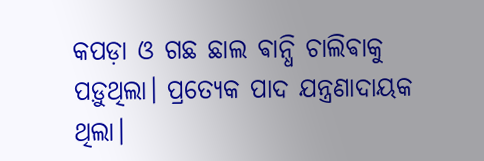କପଡ଼ା ଓ ଗଛ ଛାଲ ଵାନ୍ଧି ଚାଲିଵାକୁ ପଡ଼ୁଥିଲା। ପ୍ରତ୍ୟେକ ପାଦ ଯନ୍ତ୍ରଣାଦାୟକ ଥିଲା।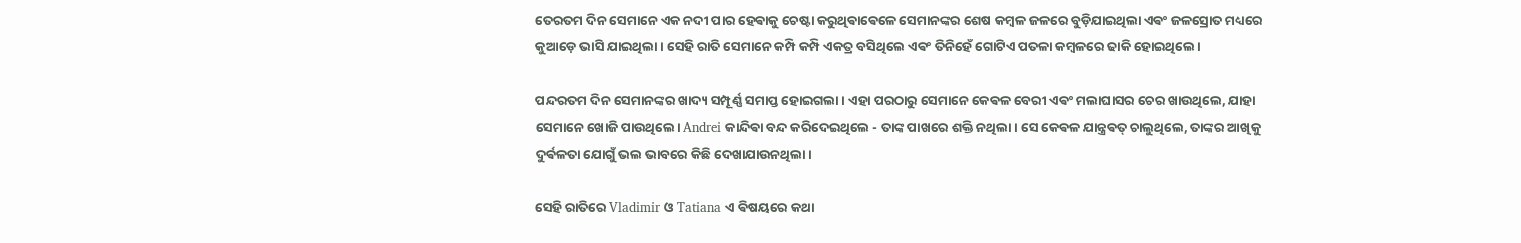ତେରତମ ଦିନ ସେମାନେ ଏକ ନଦୀ ପାର ହେଵାକୁ ଚେଷ୍ଟା କରୁଥିଵାଵେଳେ ସେମାନଙ୍କର ଶେଷ କମ୍ଵଳ ଜଳରେ ବୁଡ଼ିଯାଇଥିଲା ଏଵଂ ଜଳସ୍ରୋତ ମଧ୍ୟରେ କୁଆଡ଼େ ଭାସି ଯାଇଥିଲା। ସେହି ରାତି ସେମାନେ କମ୍ପି କମ୍ପି ଏକତ୍ର ବସିଥିଲେ ଏଵଂ ତିନିହେଁ ଗୋଟିଏ ପତଳା କମ୍ଵଳରେ ଢାକି ହୋଇଥିଲେ।

ପନ୍ଦରତମ ଦିନ ସେମାନଙ୍କର ଖାଦ୍ୟ ସମ୍ପୂର୍ଣ୍ଣ ସମାପ୍ତ ହୋଇଗଲା। ଏହା ପରଠାରୁ ସେମାନେ କେଵଳ ବେରୀ ଏଵଂ ମଲାଘାସର ଚେର ଖାଉଥିଲେ, ଯାହା ସେମାନେ ଖୋଜି ପାଉଥିଲେ। Andrei କାନ୍ଦିଵା ବନ୍ଦ କରିଦେଇଥିଲେ - ତାଙ୍କ ପାଖରେ ଶକ୍ତି ନଥିଲା। ସେ କେଵଳ ଯାନ୍ତ୍ରଵତ୍ ଚାଲୁଥିଲେ, ତାଙ୍କର ଆଖିକୁ ଦୁର୍ଵଳତା ଯୋଗୁଁ ଭଲ ଭାବରେ କିଛି ଦେଖାଯାଉନଥିଲା।

ସେହି ରାତିରେ Vladimir ଓ Tatiana ଏ ଵିଷୟରେ କଥା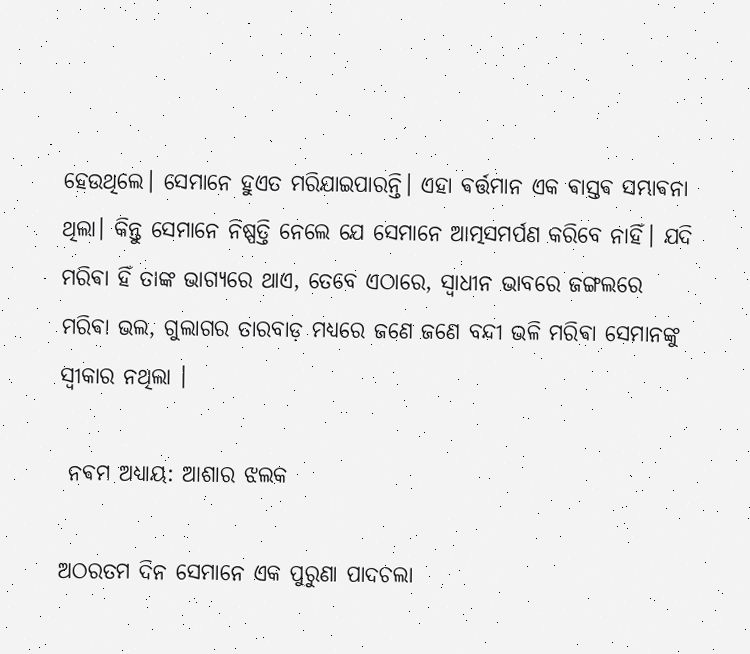ହେଉଥିଲେ। ସେମାନେ ହୁଏତ ମରିଯାଇପାରନ୍ତି। ଏହା ଵର୍ତ୍ତମାନ ଏକ ଵାସ୍ତଵ ସମ୍ଭାଵନା ଥିଲା। କିନ୍ତୁ ସେମାନେ ନିଷ୍ପତ୍ତି ନେଲେ ଯେ ସେମାନେ ଆତ୍ମସମର୍ପଣ କରିବେ ନାହିଁ। ଯଦି ମରିଵା ହିଁ ତାଙ୍କ ଭାଗ୍ୟରେ ଥାଏ, ତେବେ ଏଠାରେ, ସ୍ୱାଧୀନ ଭାବରେ ଜଙ୍ଗଲରେ ମରିଵା ଭଲ, ଗୁଲାଗର ତାରବାଡ଼ ମଧ୍ୟରେ ଜଣେ ଜଣେ ବନ୍ଦୀ ଭଳି ମରିଵା ସେମାନଙ୍କୁ ସ୍ଵୀକାର ନଥିଲା ।

 ନଵମ ଅଧ୍ୟାୟ: ଆଶାର ଝଲକ

ଅଠରତମ ଦିନ ସେମାନେ ଏକ ପୁରୁଣା ପାଦଚଲା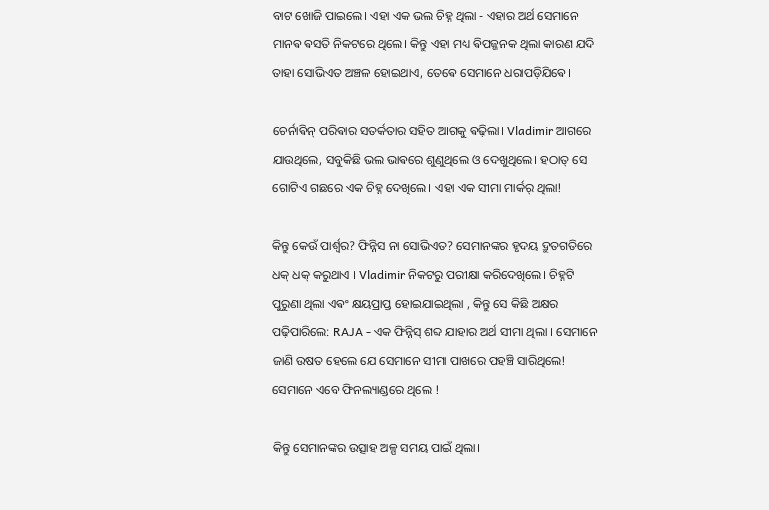ବାଟ ଖୋଜି ପାଇଲେ। ଏହା ଏକ ଭଲ ଚିହ୍ନ ଥିଲା - ଏହାର ଅର୍ଥ ସେମାନେ ମାନଵ ଵସତି ନିକଟରେ ଥିଲେ। କିନ୍ତୁ ଏହା ମଧ୍ୟ ଵିପଜ୍ଜନକ ଥିଲା କାରଣ ଯଦି ତାହା ସୋଭିଏତ ଅଞ୍ଚଳ ହୋଇଥାଏ, ତେଵେ ସେମାନେ ଧରାପଡ଼ିଯିଵେ।

ଚେର୍ନାଵିନ୍ ପରିଵାର ସତର୍କତାର ସହିତ ଆଗକୁ ଵଢ଼ିଲା। Vladimir ଆଗରେ ଯାଉଥିଲେ, ସବୁକିଛି ଭଲ ଭାଵରେ ଶୁଣୁଥିଲେ ଓ ଦେଖୁଥିଲେ। ହଠାତ୍‌ ସେ ଗୋଟିଏ ଗଛରେ ଏକ ଚିହ୍ନ ଦେଖିଲେ। ଏହା ଏକ ସୀମା ମାର୍କର୍ ଥିଲା!

କିନ୍ତୁ କେଉଁ ପାର୍ଶ୍ୱର? ଫିନ୍ନିସ ନା ସୋଭିଏତ? ସେମାନଙ୍କର ହୃଦୟ ଦ୍ରୁତଗତିରେ ଧକ୍ ଧକ୍ କରୁଥାଏ । Vladimir ନିକଟରୁ ପରୀକ୍ଷା କରିଦେଖିଲେ। ଚିହ୍ନଟି ପୁରୁଣା ଥିଲା ଏଵଂ କ୍ଷୟପ୍ରାପ୍ତ ହୋଇଯାଇଥିଲା , କିନ୍ତୁ ସେ କିଛି ଅକ୍ଷର ପଢ଼ିପାରିଲେ: RAJA - ଏକ ଫିନ୍ନିସ୍ ଶବ୍ଦ ଯାହାର ଅର୍ଥ ସୀମା ଥିଲା । ସେମାନେ ଜାଣି ଉଷତ ହେଲେ ଯେ ସେମାନେ ସୀମା ପାଖରେ ପହଞ୍ଚି ସାରିଥିଲେ! ସେମାନେ ଏବେ ଫିନଲ୍ୟାଣ୍ଡରେ ଥିଲେ !

କିନ୍ତୁ ସେମାନଙ୍କର ଉତ୍ସାହ ଅଳ୍ପ ସମୟ ପାଇଁ ଥିଲା।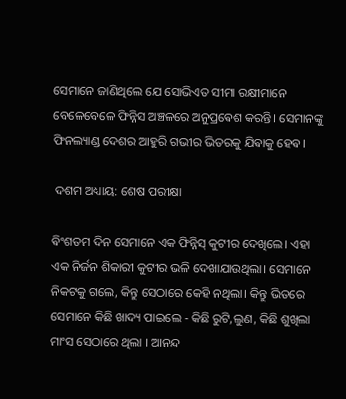ସେମାନେ ଜାଣିଥିଲେ ଯେ ସୋଭିଏତ ସୀମା ରକ୍ଷୀମାନେ ବେଳେବେଳେ ଫିନ୍ନିସ ଅଞ୍ଚଳରେ ଅନୁପ୍ରଵେଶ କରନ୍ତି। ସେମାନଙ୍କୁ ଫିନଲ୍ୟାଣ୍ଡ ଦେଶର ଆହୁରି ଗଭୀର ଭିତରକୁ ଯିଵାକୁ ହେଵ।

 ଦଶମ ଅଧ୍ୟାୟ: ଶେଷ ପରୀକ୍ଷା

ଵିଂଶତମ ଦିନ ସେମାନେ ଏକ ଫିନ୍ନିସ୍ କୁଟୀର ଦେଖିଲେ। ଏହା ଏକ ନିର୍ଜନ ଶିକାରୀ କୁଟୀର ଭଳି ଦେଖାଯାଉଥିଲା। ସେମାନେ ନିକଟକୁ ଗଲେ, କିନ୍ତୁ ସେଠାରେ କେହି ନଥିଲା। କିନ୍ତୁ ଭିତରେ ସେମାନେ କିଛି ଖାଦ୍ୟ ପାଇଲେ - କିଛି ରୁଟି,ଲୁଣ, କିଛି ଶୁଖିଲା ମାଂସ ସେଠାରେ ଥିଲା । ଆନନ୍ଦ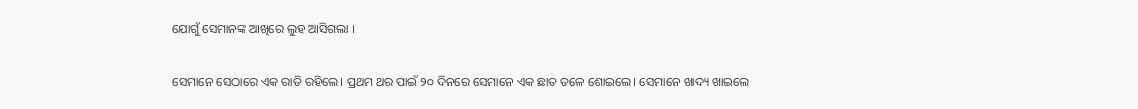ଯୋଗୁଁ ସେମାନଙ୍କ ଆଖିରେ ଲୁହ ଆସିଗଲା ।

ସେମାନେ ସେଠାରେ ଏକ ରାତି ରହିଲେ। ପ୍ରଥମ ଥର ପାଇଁ ୨୦ ଦିନରେ ସେମାନେ ଏକ ଛାତ ତଳେ ଶୋଇଲେ। ସେମାନେ ଖାଦ୍ୟ ଖାଇଲେ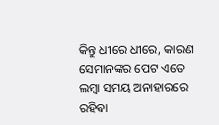କିନ୍ତୁ ଧୀରେ ଧୀରେ, କାରଣ ସେମାନଙ୍କର ପେଟ ଏତେ ଲମ୍ଵା ସମୟ ଅନାହାରରେ ରହିଵା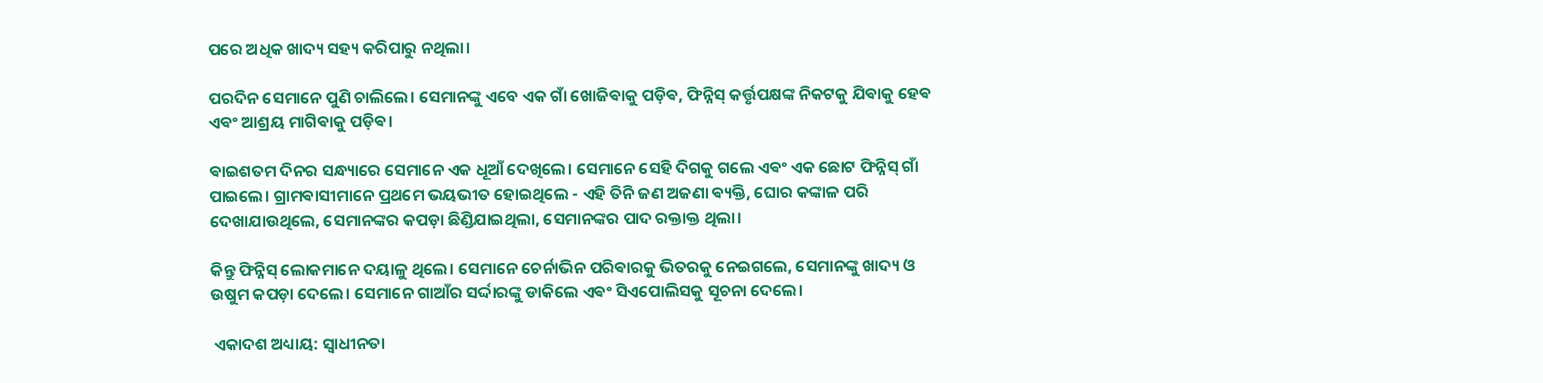ପରେ ଅଧିକ ଖାଦ୍ୟ ସହ୍ୟ କରିପାରୁ ନଥିଲା।

ପରଦିନ ସେମାନେ ପୁଣି ଚାଲିଲେ। ସେମାନଙ୍କୁ ଏବେ ଏକ ଗାଁ ଖୋଜିଵାକୁ ପଡ଼ିଵ, ଫିନ୍ନିସ୍ କର୍ତ୍ତୃପକ୍ଷଙ୍କ ନିକଟକୁ ଯିଵାକୁ ହେଵ ଏଵଂ ଆଶ୍ରୟ ମାଗିଵାକୁ ପଡ଼ିଵ।

ଵାଇଶତମ ଦିନର ସନ୍ଧ୍ୟାରେ ସେମାନେ ଏକ ଧୂଆଁ ଦେଖିଲେ। ସେମାନେ ସେହି ଦିଗକୁ ଗଲେ ଏଵଂ ଏକ ଛୋଟ ଫିନ୍ନିସ୍ ଗାଁ ପାଇଲେ। ଗ୍ରାମଵାସୀମାନେ ପ୍ରଥମେ ଭୟଭୀତ ହୋଇଥିଲେ - ଏହି ତିନି ଜଣ ଅଜଣା ଵ୍ୟକ୍ତି, ଘୋର କଙ୍କାଳ ପରି ଦେଖାଯାଉଥିଲେ, ସେମାନଙ୍କର କପଡ଼ା ଛିଣ୍ଡିଯାଇଥିଲା, ସେମାନଙ୍କର ପାଦ ରକ୍ତାକ୍ତ ଥିଲା।

କିନ୍ତୁ ଫିନ୍ନିସ୍ ଲୋକମାନେ ଦୟାଳୁ ଥିଲେ। ସେମାନେ ଚେର୍ନାଭିନ ପରିଵାରକୁ ଭିତରକୁ ନେଇଗଲେ, ସେମାନଙ୍କୁ ଖାଦ୍ୟ ଓ ଉଷୁମ କପଡ଼ା ଦେଲେ। ସେମାନେ ଗାଆଁର ସର୍ଦ୍ଦାରଙ୍କୁ ଡାକିଲେ ଏଵଂ ସିଏପୋଲିସକୁ ସୂଚନା ଦେଲେ।

 ଏକାଦଶ ଅଧ୍ୟାୟ: ସ୍ୱାଧୀନତା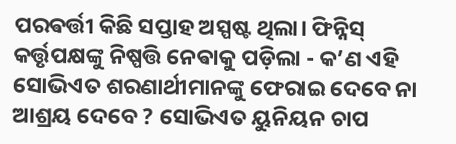ପରଵର୍ତ୍ତୀ କିଛି ସପ୍ତାହ ଅସ୍ପଷ୍ଟ ଥିଲା। ଫିନ୍ନିସ୍ କର୍ତ୍ତୃପକ୍ଷଙ୍କୁ ନିଷ୍ପତ୍ତି ନେଵାକୁ ପଡ଼ିଲା - କ’ଣ ଏହି ସୋଭିଏତ ଶରଣାର୍ଥୀମାନଙ୍କୁ ଫେରାଇ ଦେବେ ନା ଆଶ୍ରୟ ଦେବେ ? ସୋଭିଏତ ୟୁନିୟନ ଚାପ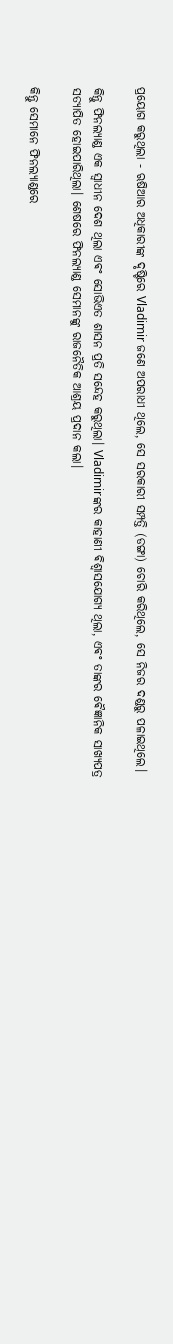ପ୍ରୟୋଗ କରୁଥିଲା - ଋଷିଆର ଅଧିକାରୀଙ୍କ ଦୃଷ୍ଟିରେ Vladimir ଜଣେ ଅପରାଧୀ ଥିଲେ, ସେ ସରକାରୀ ସମ୍ପତ୍ତି (ଡଙ୍ଗା) ଚୋରି କରିଥିଲେ, ସେ ନିଜର ଦଣ୍ଡରୁ ପଳାଇଥିଲେ।

କିନ୍ତୁ ଫିନଲ୍ୟାଣ୍ଡ ଏକ ସ୍ୱାଧୀନ ଦେଶ ଥିଲା ଏଵଂ ସୋଭିଏତ ଶାସନ ପ୍ରତି ସନ୍ଦେହ କରୁଥିଲା। Vladimirଙ୍କର କାହାଣୀ ଵିଶ୍ୱାସଯୋଗ୍ୟ ଥିଲା, ଏଵଂ ତାଙ୍କର ଵୈଜ୍ଞାନିକ ସାଖ୍ୟପତ୍ର ସତ୍ୟାପିତ ହୋଇପାରିଥିଲା। ଶେଷରେ ଫିନଲ୍ୟାଣ୍ଡ ସେମାନଙ୍କୁ ରାଜନୈତିକ ଆଶ୍ରୟ ପ୍ରଦାନ କଲା।

କିନ୍ତୁ ସେମାନେ ଫିନଲ୍ୟାଣ୍ଡରେ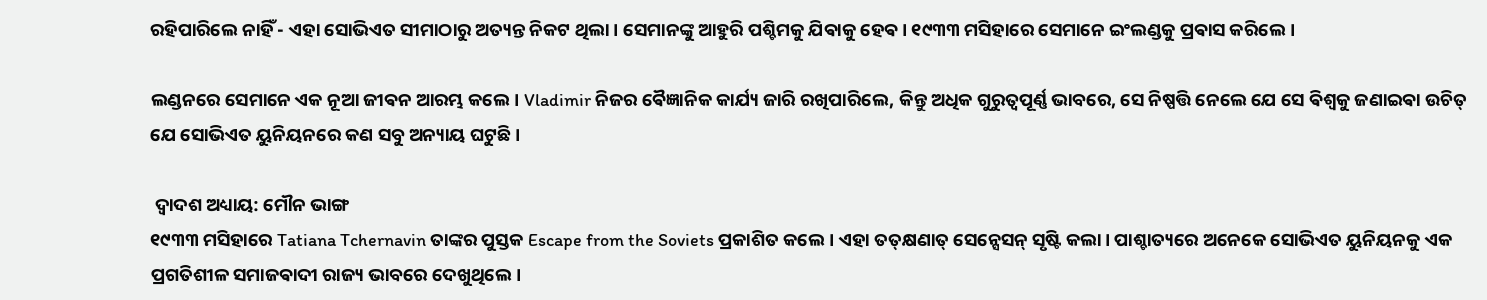ରହିପାରିଲେ ନାହିଁ - ଏହା ସୋଭିଏତ ସୀମାଠାରୁ ଅତ୍ୟନ୍ତ ନିକଟ ଥିଲା। ସେମାନଙ୍କୁ ଆହୁରି ପଶ୍ଚିମକୁ ଯିଵାକୁ ହେଵ। ୧୯୩୩ ମସିହାରେ ସେମାନେ ଇଂଲଣ୍ଡକୁ ପ୍ରଵାସ କରିଲେ।

ଲଣ୍ଡନରେ ସେମାନେ ଏକ ନୂଆ ଜୀଵନ ଆରମ୍ଭ କଲେ। Vladimir ନିଜର ଵୈଜ୍ଞାନିକ କାର୍ଯ୍ୟ ଜାରି ରଖିପାରିଲେ, କିନ୍ତୁ ଅଧିକ ଗୁରୁତ୍ୱପୂର୍ଣ୍ଣ ଭାବରେ, ସେ ନିଷ୍ପତ୍ତି ନେଲେ ଯେ ସେ ଵିଶ୍ୱକୁ ଜଣାଇଵା ଉଚିତ୍ ଯେ ସୋଭିଏତ ୟୁନିୟନରେ କଣ ସବୁ ଅନ୍ୟାୟ ଘଟୁଛି।

 ଦ୍ୱାଦଶ ଅଧ୍ୟାୟ: ମୌନ ଭାଙ୍ଗ
୧୯୩୩ ମସିହାରେ Tatiana Tchernavin ତାଙ୍କର ପୁସ୍ତକ Escape from the Soviets ପ୍ରକାଶିତ କଲେ। ଏହା ତତ୍‌କ୍ଷଣାତ୍‌ ସେନ୍ସେସନ୍ ସୃଷ୍ଟି କଲା। ପାଶ୍ଚାତ୍ୟରେ ଅନେକେ ସୋଭିଏତ ୟୁନିୟନକୁ ଏକ ପ୍ରଗତିଶୀଳ ସମାଜଵାଦୀ ରାଜ୍ୟ ଭାବରେ ଦେଖୁଥିଲେ।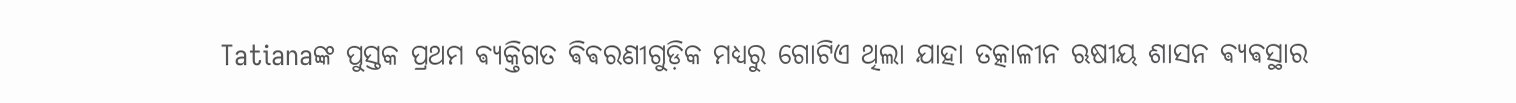Tatianaଙ୍କ ପୁସ୍ତକ ପ୍ରଥମ ଵ୍ୟକ୍ତିଗତ ଵିଵରଣୀଗୁଡ଼ିକ ମଧ୍ୟରୁ ଗୋଟିଏ ଥିଲା ଯାହା ତତ୍କାଳୀନ ଋଷୀୟ ଶାସନ ଵ୍ୟଵସ୍ଥାର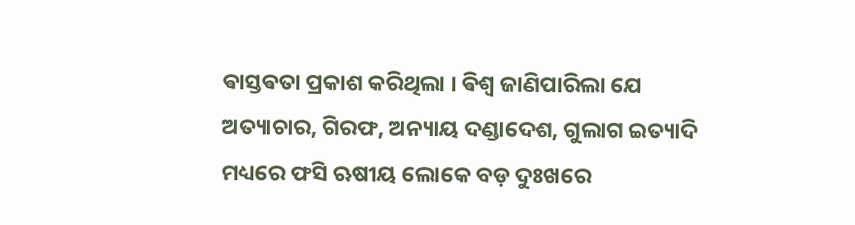ଵାସ୍ତଵତା ପ୍ରକାଶ କରିଥିଲା । ଵିଶ୍ଵ ଜାଣିପାରିଲା ଯେ ଅତ୍ୟାଚାର, ଗିରଫ, ଅନ୍ୟାୟ ଦଣ୍ଡାଦେଶ, ଗୁଲାଗ ଇତ୍ୟାଦି ମଧ୍ୟରେ ଫସି ଋଷୀୟ ଲୋକେ ବଡ଼ ଦୁଃଖରେ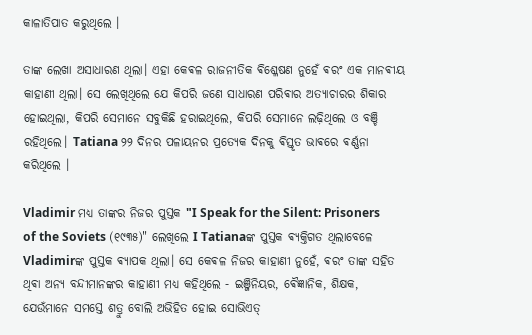କାଳାତିପାତ କରୁଥିଲେ ।

ତାଙ୍କ ଲେଖା ଅସାଧାରଣ ଥିଲା। ଏହା କେଵଳ ରାଜନୀତିକ ଵିଶ୍ଳେଷଣ ନୁହେଁ ଵରଂ ଏକ ମାନଵୀୟ କାହାଣୀ ଥିଲା। ସେ ଲେଖିଥିଲେ ଯେ କିପରି ଜଣେ ସାଧାରଣ ପରିଵାର ଅତ୍ୟାଚାରର ଶିକାର ହୋଇଥିଲା, କିପରି ସେମାନେ ସବୁକିଛି ହରାଇଥିଲେ, କିପରି ସେମାନେ ଲଢ଼ିଥିଲେ ଓ ବଞ୍ଚି ରହିଥିଲେ। Tatiana ୨୨ ଦିନର ପଳାୟନର ପ୍ରତ୍ୟେକ ଦିନକୁ ଵିସ୍ତୃତ ଭାଵରେ ଵର୍ଣ୍ଣନା କରିଥିଲେ ।

Vladimir ମଧ୍ୟ ତାଙ୍କର ନିଜର ପୁସ୍ତକ "I Speak for the Silent: Prisoners of the Soviets (୧୯୩୫)" ଲେଖିଲେ I Tatianaଙ୍କ ପୁସ୍ତକ ଵ୍ୟକ୍ତିଗତ ଥିଲାବେଳେ Vladimirଙ୍କ ପୁସ୍ତକ ଵ୍ୟାପକ ଥିଲା। ସେ କେଵଳ ନିଜର କାହାଣୀ ନୁହେଁ, ଵରଂ ତାଙ୍କ ସହିତ ଥିଵା ଅନ୍ୟ ବନ୍ଦୀମାନଙ୍କର କାହାଣୀ ମଧ୍ୟ କହିଥିଲେ - ଇଞ୍ଜିନିୟର, ଵୈଜ୍ଞାନିକ, ଶିକ୍ଷକ, ଯେଉଁମାନେ ସମସ୍ତେ ଶତ୍ରୁ ବୋଲି ଅଭିହିତ ହୋଇ ସୋଭିଏତ୍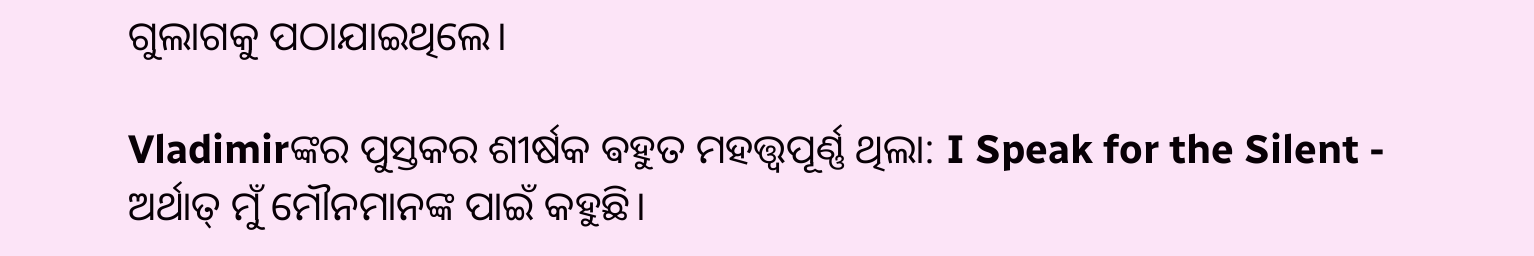ଗୁଲାଗକୁ ପଠାଯାଇଥିଲେ।

Vladimirଙ୍କର ପୁସ୍ତକର ଶୀର୍ଷକ ଵହୁତ ମହତ୍ତ୍ୱପୂର୍ଣ୍ଣ ଥିଲା: I Speak for the Silent - ଅର୍ଥାତ୍ ମୁଁ ମୌନମାନଙ୍କ ପାଇଁ କହୁଛି।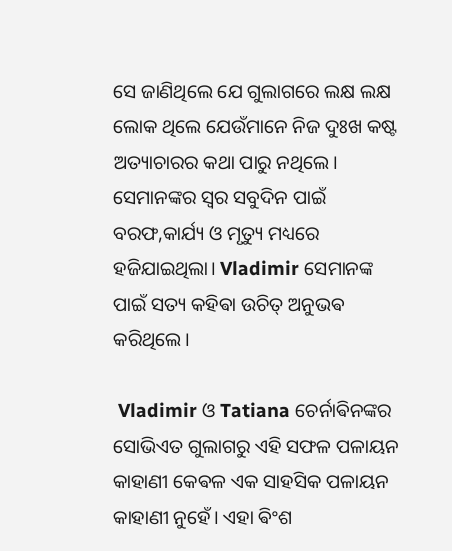ସେ ଜାଣିଥିଲେ ଯେ ଗୁଲାଗରେ ଲକ୍ଷ ଲକ୍ଷ ଲୋକ ଥିଲେ ଯେଉଁମାନେ ନିଜ ଦୁଃଖ କଷ୍ଟ ଅତ୍ୟାଚାରର କଥା ପାରୁ ନଥିଲେ। ସେମାନଙ୍କର ସ୍ୱର ସବୁଦିନ ପାଇଁ ବରଫ,କାର୍ଯ୍ୟ ଓ ମୃତ୍ୟୁ ମଧ୍ୟରେ ହଜିଯାଇଥିଲା। Vladimir ସେମାନଙ୍କ ପାଇଁ ସତ୍ୟ କହିଵା ଉଚିତ୍ ଅନୁଭଵ କରିଥିଲେ।

 Vladimir ଓ Tatiana ଚେର୍ନାଵିନଙ୍କର ସୋଭିଏତ ଗୁଲାଗରୁ ଏହି ସଫଳ ପଳାୟନ କାହାଣୀ କେଵଳ ଏକ ସାହସିକ ପଳାୟନ କାହାଣୀ ନୁହେଁ। ଏହା ଵିଂଶ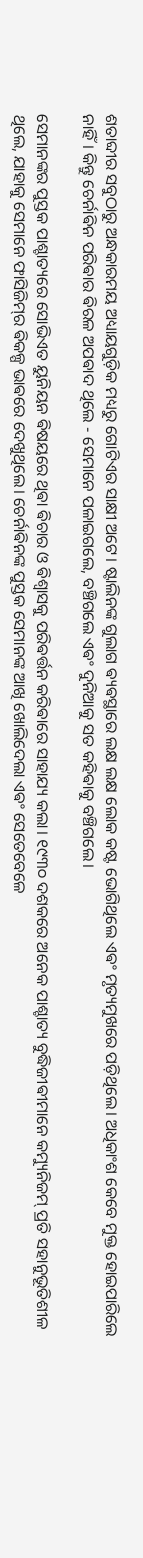ଶତାବ୍ଦୀର ସବୁଠାରୁ ଅନ୍ଧକାରମୟ ଅଧ୍ୟାୟଗୁଡ଼ିକ ମଧ୍ୟରୁ ଗୋଟିଏର ସାକ୍ଷୀ ଅଟେ। ଷ୍ଟାଲିନଙ୍କ ଗୁଲାଗ ଵ୍ୟଵସ୍ଥାରେ ଲକ୍ଷ ଲକ୍ଷ ଲୋକ କଷ୍ଟ ଭୋଗିଥିଲେ ଏଵଂ ମୃତ୍ୟମୁଖରେ ପଡ଼ିଥିଲେ। ଅଧିକାଂଶ କେବେ ମୁକ୍ତ ହୋଇପାରିଲେ ନାହିଁ। କିନ୍ତୁ ଚେର୍ନାଵିନ ପରିଵାର ଵିରଳ ଅପଵାଦ ଥିଲେ - ସେମାନେ ପଳାଇଗଲେ, ବଞ୍ଚିଗଲେ ଏଵଂ ଦୁନିଆକୁ ସତ କହିଵାକୁ ବଞ୍ଚିଗଲେ।

ସେମାନଙ୍କର ପୁସ୍ତକ ପାଶ୍ଚାତ୍ୟରେ ସୋଭିଏତ ୟୁନିୟନ ଵିଷୟରେ ଥିଵା ଵିଚାର ଓ ଵିଶ୍ଵାସକୁ ପରିଵର୍ତ୍ତନ କରିଵାରେ ସାହାଯ୍ୟ କଲା। ୧୯୩୦ ଦଶକରେ ଅନେକ ପାଶ୍ଚାତ୍ୟ ବୁଦ୍ଧିଜୀଵୀମାନେ କମ୍ୟୁନିଜମ୍ ପ୍ରତି ସହାନୁଭୂତିଶୀଳ ଥିଲେ, ଯାହାକୁ ସେମାନେ ଫାସିଜିମ୍‌ର ଵିକଳ୍ପ ଭାଵରେ ଦେଖୁଥିଲେ। ଚେର୍ନାଵିନଙ୍କ ପୁସ୍ତକ ସେମାନଙ୍କ ଆଖି ଖୋଲିଦେଲା ଏଵଂ ସେତେବେଳେ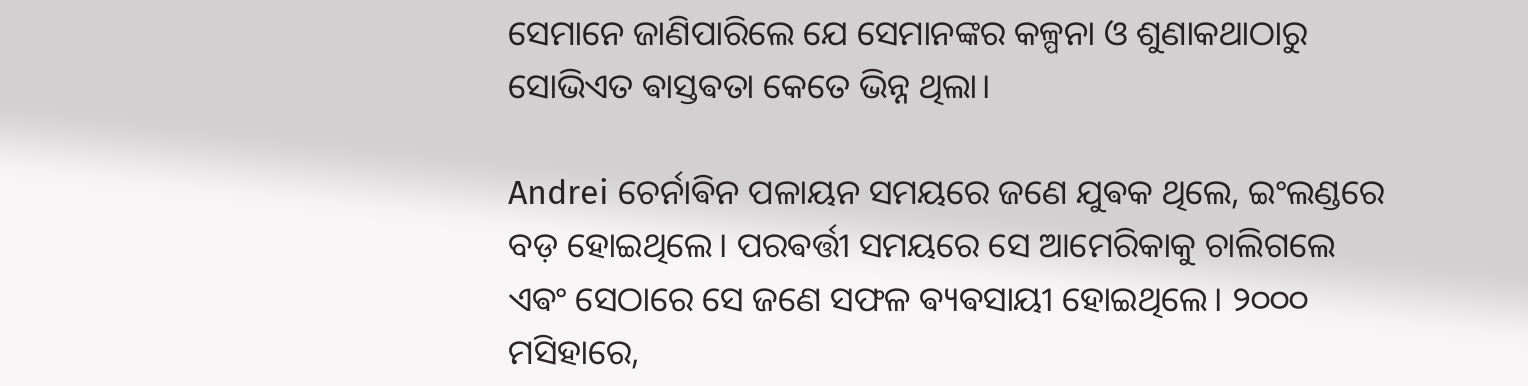ସେମାନେ ଜାଣିପାରିଲେ ଯେ ସେମାନଙ୍କର କଳ୍ପନା ଓ ଶୁଣାକଥାଠାରୁ ସୋଭିଏତ ଵାସ୍ତଵତା କେତେ ଭିନ୍ନ ଥିଲା।

Andrei ଚେର୍ନାଵିନ ପଳାୟନ ସମୟରେ ଜଣେ ଯୁଵକ ଥିଲେ, ଇଂଲଣ୍ଡରେ ବଡ଼ ହୋଇଥିଲେ। ପରଵର୍ତ୍ତୀ ସମୟରେ ସେ ଆମେରିକାକୁ ଚାଲିଗଲେ ଏଵଂ ସେଠାରେ ସେ ଜଣେ ସଫଳ ଵ୍ୟଵସାୟୀ ହୋଇଥିଲେ। ୨୦୦୦ ମସିହାରେ,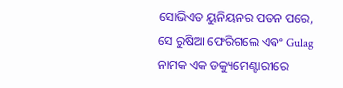ସୋଭିଏତ ୟୁନିୟନର ପତନ ପରେ, ସେ ରୁଷିଆ ଫେରିଗଲେ ଏଵଂ Gulag ନାମକ ଏକ ଡକ୍ୟୁମେଣ୍ଟାରୀରେ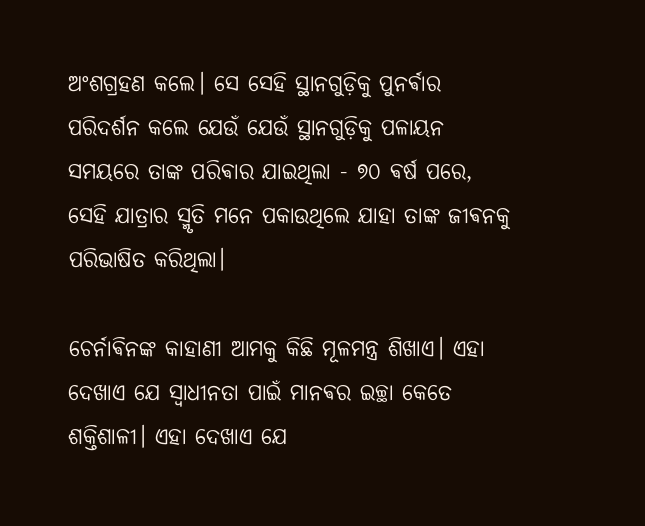ଅଂଶଗ୍ରହଣ କଲେ। ସେ ସେହି ସ୍ଥାନଗୁଡ଼ିକୁ ପୁନର୍ଵାର ପରିଦର୍ଶନ କଲେ ଯେଉଁ ଯେଉଁ ସ୍ଥାନଗୁଡ଼ିକୁ ପଳାୟନ ସମୟରେ ତାଙ୍କ ପରିଵାର ଯାଇଥିଲା - ୭୦ ଵର୍ଷ ପରେ, ସେହି ଯାତ୍ରାର ସ୍ମୃତି ମନେ ପକାଉଥିଲେ ଯାହା ତାଙ୍କ ଜୀଵନକୁ ପରିଭାଷିତ କରିଥିଲା।

ଚେର୍ନାଵିନଙ୍କ କାହାଣୀ ଆମକୁ କିଛି ମୂଳମନ୍ତ୍ର ଶିଖାଏ। ଏହା ଦେଖାଏ ଯେ ସ୍ୱାଧୀନତା ପାଇଁ ମାନଵର ଇଚ୍ଛା କେତେ ଶକ୍ତିଶାଳୀ। ଏହା ଦେଖାଏ ଯେ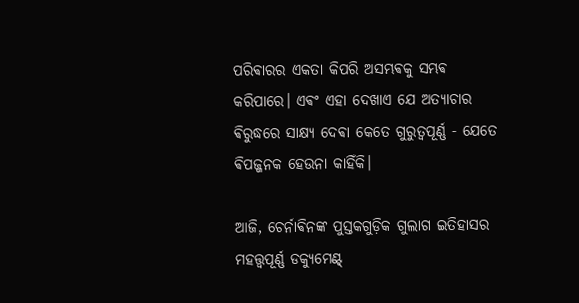ପରିଵାରର ଏକତା କିପରି ଅସମ୍ଭଵକୁ ସମ୍ଭଵ କରିପାରେ। ଏଵଂ ଏହା ଦେଖାଏ ଯେ ଅତ୍ୟାଚାର ଵିରୁଦ୍ଧରେ ସାକ୍ଷ୍ୟ ଦେଵା କେତେ ଗୁରୁତ୍ୱପୂର୍ଣ୍ଣ - ଯେତେ ଵିପଜ୍ଜନକ ହେଉନା କାହିଁକି।

ଆଜି, ଚେର୍ନାଵିନଙ୍କ ପୁସ୍ତକଗୁଡ଼ିକ ଗୁଲାଗ ଇତିହାସର ମହତ୍ତ୍ୱପୂର୍ଣ୍ଣ ଡକ୍ୟୁମେଣ୍ଟ୍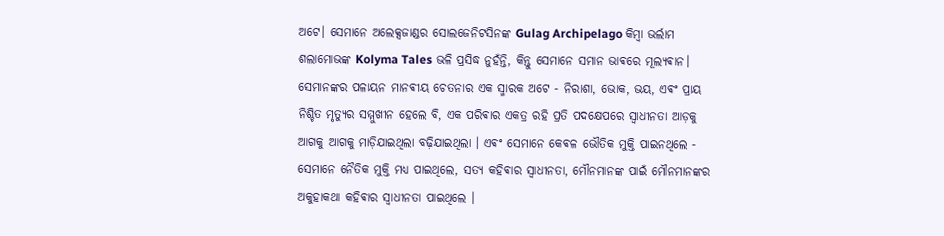ଅଟେ। ସେମାନେ ଅଲେକ୍ସଜାଣ୍ଡର ସୋଲଜେନିଟସିନଙ୍କ Gulag Archipelago କିମ୍ଵା ଭର୍ଲାମ ଶଲାମୋଭଙ୍କ Kolyma Tales ଭଳି ପ୍ରସିଦ୍ଧ ନୁହଁନ୍ତି, କିନ୍ତୁ ସେମାନେ ସମାନ ଭାଵରେ ମୂଲ୍ୟଵାନ।
ସେମାନଙ୍କର ପଳାୟନ ମାନଵୀୟ ଚେତନାର ଏକ ସ୍ମାରକ ଅଟେ - ନିରାଶା, ଭୋକ, ଭୟ, ଏଵଂ ପ୍ରାୟ ନିଶ୍ଚିତ ମୃତ୍ୟୁର ସମ୍ମୁଖୀନ ହେଲେ ବି, ଏକ ପରିଵାର ଏକତ୍ର ରହି ପ୍ରତି ପଦକ୍ଷେପରେ ସ୍ୱାଧୀନତା ଆଡ଼କୁ ଆଗକୁ ଆଗକୁ ମାଡ଼ିଯାଇଥିଲା ବଢ଼ିଯାଇଥିଲା । ଏଵଂ ସେମାନେ କେଵଳ ଭୌତିକ ମୁକ୍ତି ପାଇନଥିଲେ - ସେମାନେ ନୈତିକ ମୁକ୍ତି ମଧ୍ୟ ପାଇଥିଲେ, ସତ୍ୟ କହିଵାର ସ୍ୱାଧୀନତା, ମୌନମାନଙ୍କ ପାଇଁ ମୌନମାନଙ୍କର ଅକୁହାକଥା କହିଵାର ସ୍ୱାଧୀନତା ପାଇଥିଲେ ।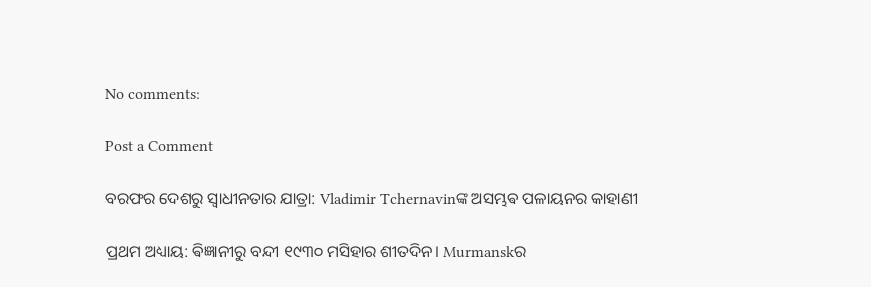No comments:

Post a Comment

ବରଫର ଦେଶରୁ ସ୍ୱାଧୀନତାର ଯାତ୍ରା: Vladimir Tchernavinଙ୍କ ଅସମ୍ଭଵ ପଳାୟନର କାହାଣୀ

ପ୍ରଥମ ଅଧ୍ୟାୟ: ଵିଜ୍ଞାନୀରୁ ବନ୍ଦୀ ୧୯୩୦ ମସିହାର ଶୀତଦିନ। Murmanskର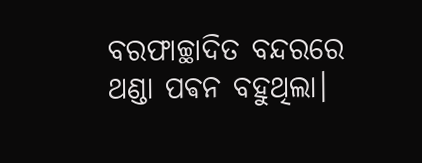ବରଫାଚ୍ଛାଦିତ ବନ୍ଦରରେ ଥଣ୍ଡା ପଵନ ବହୁଥିଲା।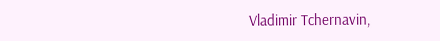Vladimir Tchernavin,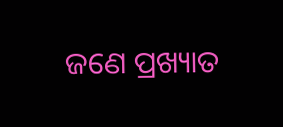ଜଣେ ପ୍ରଖ୍ୟାତ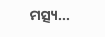ମତ୍ସ୍ୟ...